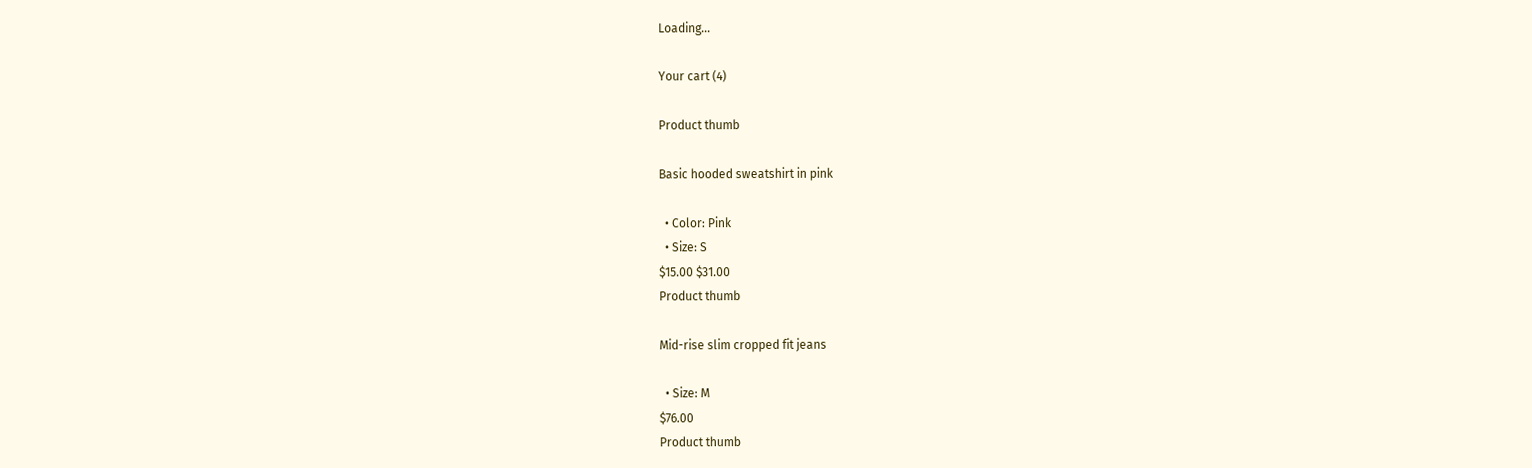Loading...

Your cart (4)

Product thumb

Basic hooded sweatshirt in pink

  • Color: Pink
  • Size: S
$15.00 $31.00
Product thumb

Mid-rise slim cropped fit jeans

  • Size: M
$76.00
Product thumb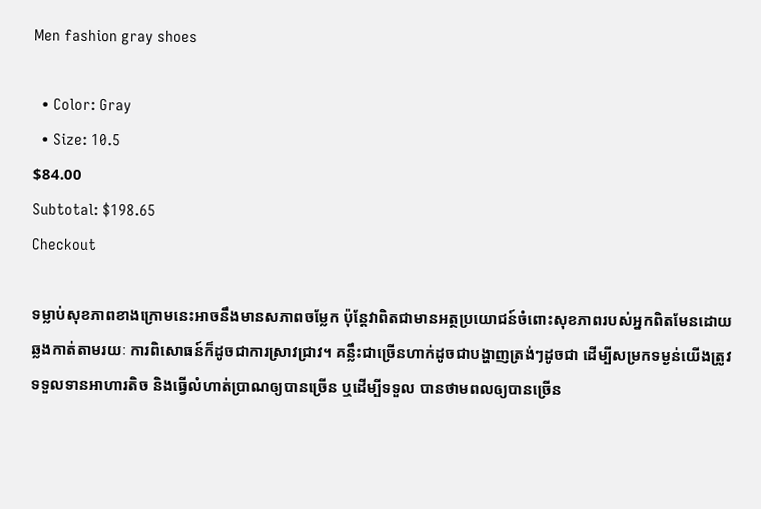Men fashion gray shoes

  • Color: Gray
  • Size: 10.5
$84.00
Subtotal: $198.65
Checkout

ទម្លាប់សុខភាពខាងក្រោមនេះអាចនឹងមានសភាពចម្លែក ប៉ុន្តែវាពិតជាមានអត្ថប្រយោជន៍ចំពោះសុខភាពរបស់អ្នកពិតមែនដោយឆ្លងកាត់តាមរយៈ ការពិសោធន៍ក៏ដូចជាការស្រាវជ្រាវ។ គន្លឹះជាច្រើនហាក់ដូចជាបង្ហាញត្រង់ៗដូចជា ដើម្បីសម្រកទម្ងន់យើងត្រូវទទួលទានអាហារតិច និងធ្វើលំហាត់ប្រាណឲ្យបានច្រើន ឬដើម្បីទទួល បានថាមពលឲ្យបានច្រើន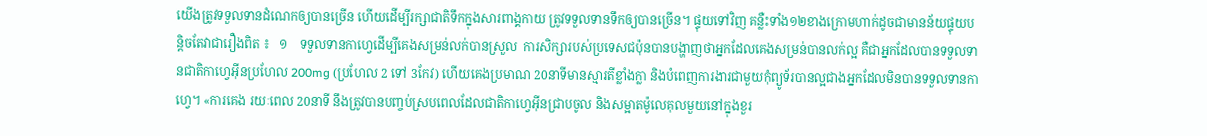យើងត្រូវទទួលទានដំណេកឲ្យបានច្រើន ហើយដើម្បីរក្សាជាតិទឹកក្នុងសារពាង្គកាយ ត្រូវទទួលទានទឹកឲ្យបានច្រើន។ ផ្ទុយទៅវិញ គន្លឺះទាំង១២ខាងក្រោមហាក់ដូចជាមានន័យផ្ទុយបន្តិចតែវាជារឿងពិត ៖   ១    ទទួលទានកាហ្វេដើម្បីគេងសម្រន់លក់បានស្រួល  ការសិក្សារបស់ប្រទេសជប៉ុនបានបង្ហាញថាអ្នកដែលគេងសម្រន់បានលក់ល្អ គឺជាអ្នកដែលបានទទួលទានជាតិកាហ្វេអ៊ីនប្រហែល 200mg (ប្រហែល 2 ទៅ 3កែវ) ហើយគេងប្រមាណ 20នាទីមានស្មារតីខ្លាំងក្លា និងបំពេញការងារជាមួយកុំព្យូទ័របានល្អជាងអ្នកដែលមិនបានទទួលទានកាហ្វេ។ «ការគេង រយៈពេល 20នាទី នឹងត្រូវបានបញ្ចប់ស្របពេលដែលជាតិកាហ្វេអ៊ីនជ្រាបចូល និងសម្អាតម៉ូលេគុលមួយនៅក្នុងខួរ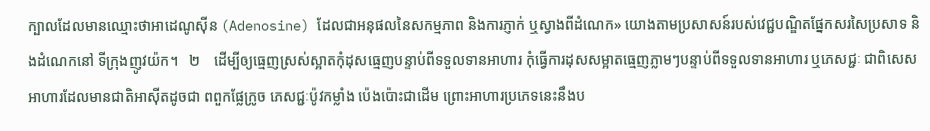ក្បាលដែលមានឈ្មោះថាអាដេណូស៊ីន (Adenosine) ដែលជាអនុផលនៃសកម្មភាព និងការភ្ញាក់ ឬស្វាងពីដំណេក» យោងតាមប្រសាសន៍របស់វេជ្ជបណ្ឌិតផ្នែកសរសៃប្រសាទ និងដំណេកនៅ ទីក្រុងញូវយ៉ក។   ២    ដើម្បីឲ្យធ្មេញស្រស់ស្អាតកុំដុសធ្មេញបន្ទាប់ពីទទួលទានអាហារ កុំធ្វើការដុសសម្អាតធ្មេញភ្លាមៗបន្ទាប់ពីទទួលទានអាហារ ឬភេសជ្ជៈ ជាពិសេសអាហារដែលមានជាតិអាស៊ីតដូចជា ពពួកផ្លែក្រូច ភេសជ្ជៈប៉ូវកម្លាំង ប៉េងប៉ោះជាដើម ព្រោះអាហារប្រភេទនេះនឹងប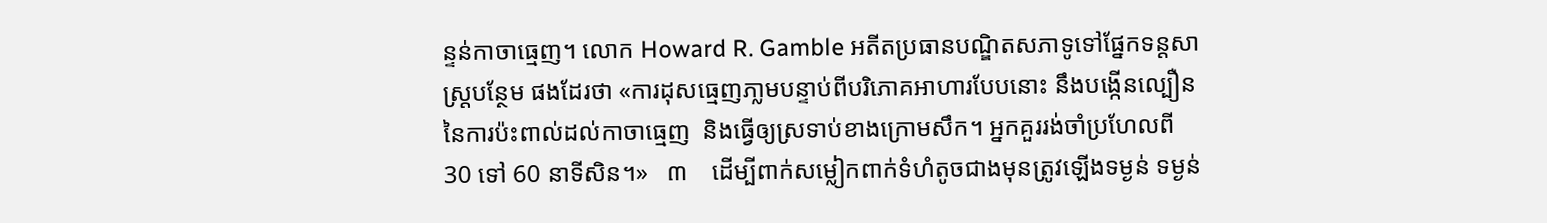ន្ទន់កាចាធ្មេញ។ លោក Howard R. Gamble អតីតប្រធានបណ្ឌិតសភាទូទៅផ្នែកទន្តសាស្រ្តបន្ថែម ផងដែរថា «ការដុសធ្មេញភា្លមបន្ទាប់ពីបរិភោគអាហារបែបនោះ នឹងបង្កើនល្បឿននៃការប៉ះពាល់ដល់កាចាធ្មេញ  និងធ្វើឲ្យស្រទាប់ខាងក្រោមសឹក។ អ្នកគួររង់ចាំប្រហែលពី 30 ទៅ 60 នាទីសិន។»   ៣    ដើម្បីពាក់សម្លៀកពាក់ទំហំតូចជាងមុនត្រូវឡើងទម្ងន់ ទម្ងន់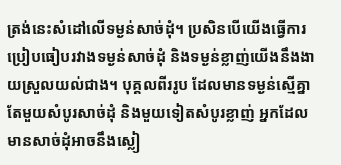ត្រង់នេះសំដៅលើទម្ងន់សាច់ដុំ។ ប្រសិនបើយើងធ្វើការប្រៀបធៀបរវាងទម្ងន់សាច់ដុំ និងទម្ងន់ខ្លាញ់យើងនឹងងាយស្រួលយល់ជាង។ បុគ្គលពីររូប ដែលមានទម្ងន់ស្មើគ្នាតែមួយសំបូរសាច់ដុំ និងមួយទៀតសំបូរខ្លាញ់ អ្នកដែលមានសាច់ដុំអាចនឹងស្លៀ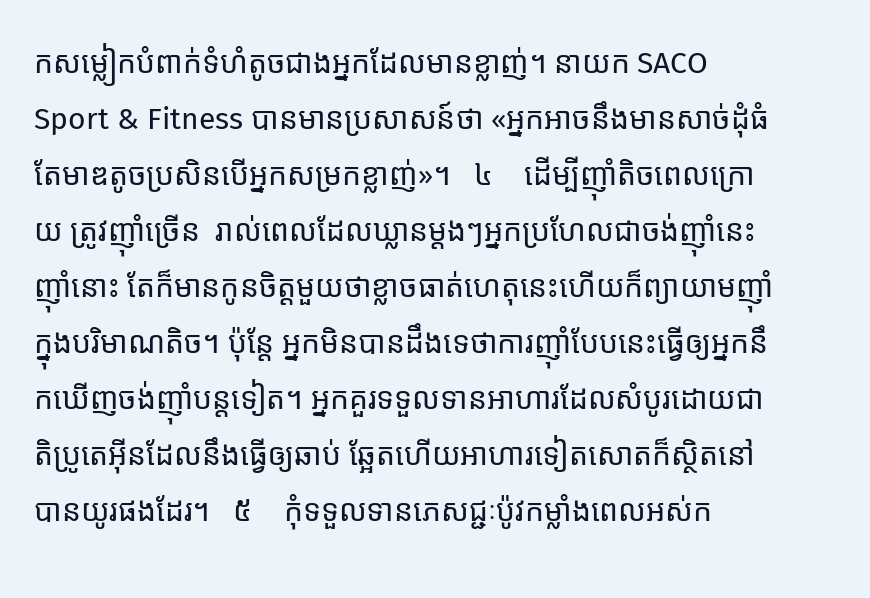កសម្លៀកបំពាក់ទំហំតូចជាងអ្នកដែលមានខ្លាញ់។ នាយក SACO Sport & Fitness បានមានប្រសាសន៍ថា «អ្នកអាចនឹងមានសាច់ដុំធំតែមាឌតូចប្រសិនបើអ្នកសម្រកខ្លាញ់»។   ៤    ដើម្បីញ៉ាំតិចពេលក្រោយ ត្រូវញ៉ាំច្រើន  រាល់ពេលដែលឃ្លានម្តងៗអ្នកប្រហែលជាចង់ញ៉ាំនេះញ៉ាំនោះ តែក៏មានកូនចិត្តមួយថាខ្លាចធាត់ហេតុនេះហើយក៏ព្យាយាមញ៉ាំក្នុងបរិមាណតិច។ ប៉ុន្តែ អ្នកមិនបានដឹងទេថាការញ៉ាំបែបនេះធ្វើឲ្យអ្នកនឹកឃើញចង់ញ៉ាំបន្តទៀត។ អ្នកគួរទទួលទានអាហារដែលសំបូរដោយជាតិប្រូតេអ៊ីនដែលនឹងធ្វើឲ្យឆាប់ ឆ្អែតហើយអាហារទៀតសោតក៏ស្ថិតនៅបានយូរផងដែរ។   ៥    កុំទទួលទានភេសជ្ជៈប៉ូវកម្លាំងពេលអស់ក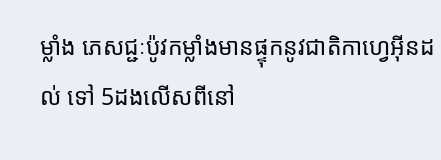ម្លាំង ភេសជ្ជៈប៉ូវកម្លាំងមានផ្ទុកនូវជាតិកាហ្វេអ៊ីនដល់ ទៅ 5ដងលើសពីនៅ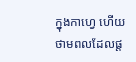ក្នុងកាហ្វេ ហើយថាមពលដែលផ្ត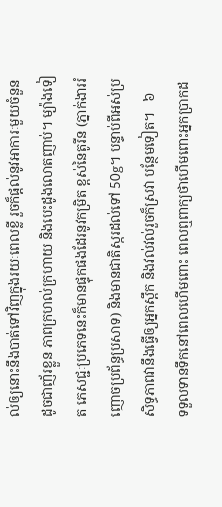ល់ឲ្យនោះនឹងបាត់ទៅវិញក្នុងរយៈពេលខ្លី រួចក៏ផ្តល់នូវអាការៈមួយចំនួនដូចជាញ័រខ្លួន ភាពក្រហល់ក្រហាយ និងបេះដូងលោតញាប់។ ម្យ៉ាងទៀត ភេសជ្ជៈប្រភេទនេះក៏មានផ្ទុកផងដែរនូវកម្រិត ខ្ពស់នៃតូរីន (ភ្នាក់ងាររំញោចប្រព័ន្ធប្រសាទ) និងមានជាតិស្ករដល់ទៅ 50g។ បន្ទាប់ពីអស់ប្រសិទ្ធភាពវានឹងធ្វើឲ្យអ្នកស្ពឹក និងវល់វល់រួចក៏ស្រវា បន្ថែមទៀត។   ៦    ទទួលទានទឹកនៅពេលហើមពោះ ពេលឮពាក្យថាហើមពោះអ្នកប្រាកដ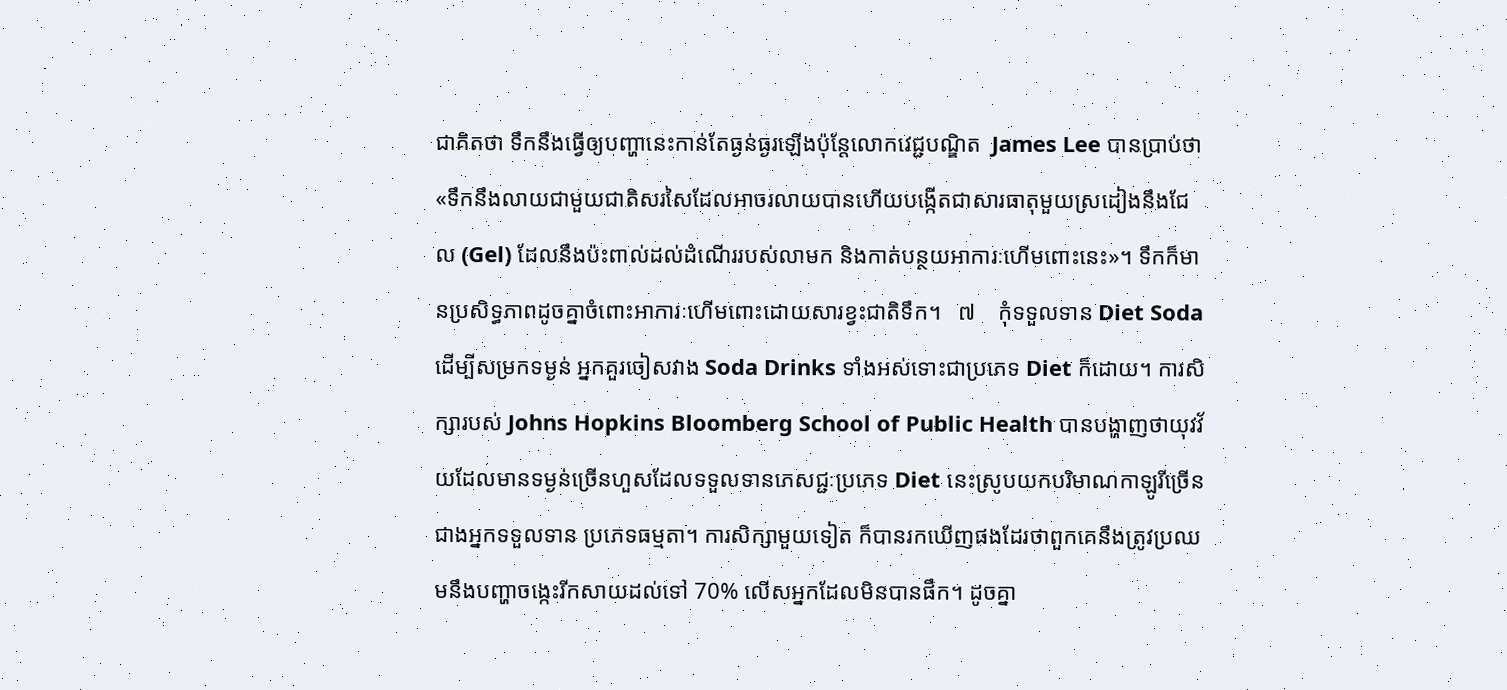ជាគិតថា ទឹកនឹងធ្វើឲ្យបញ្ហានេះកាន់តែធ្ងន់ធ្ងរឡើងប៉ុន្តែលោកវេជ្ជបណ្ឌិត  James Lee បានប្រាប់ថា «ទឹកនឹងលាយជាមួយជាតិសរសៃដែលអាចរលាយបានហើយបង្កើតជាសារធាតុមួយស្រដៀងនឹងជែល (Gel) ដែលនឹងប៉ះពាល់ដល់ដំណើររបស់លាមក និងកាត់បន្ថយអាការៈហើមពោះនេះ»។ ទឹកក៏មានប្រសិទ្ធភាពដូចគ្នាចំពោះអាការៈហើមពោះដោយសារខ្វះជាតិទឹក។   ៧    កុំទទួលទាន Diet Soda ដើម្បីសម្រកទម្ងន់ អ្នកគួរចៀសវាង Soda Drinks ទាំងអស់ទោះជាប្រភេទ Diet ក៏ដោយ។ ការសិក្សារបស់ Johns Hopkins Bloomberg School of Public Health បានបង្ហាញថាយុវវ័យដែលមានទម្ងន់ច្រើនហួសដែលទទួលទានភេសជ្ជៈប្រភេទ Diet នេះស្រូបយកបរិមាណកាឡូរីច្រើនជាងអ្នកទទួលទាន ប្រភេទធម្មតា។ ការសិក្សាមួយទៀត ក៏បានរកឃើញផងដែរថាពួកគេនឹងត្រូវប្រឈមនឹងបញ្ហាចង្កេះរីកសាយដល់ទៅ 70% លើសអ្នកដែលមិនបានផឹក។ ដូចគ្នា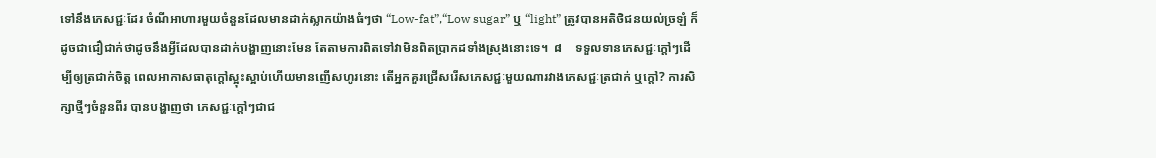ទៅនឹងភេសជ្ជៈដែរ ចំណីអាហារមួយចំនួនដែលមានដាក់ស្លាកយ៉ាងធំៗថា “Low-fat”,“Low sugar” ឬ “light” ត្រូវបានអតិថិជនយល់ច្រឡំ ក៏ដូចជាជឿជាក់ថាដូចនឹងអ្វីដែលបានដាក់បង្ហាញនោះមែន តែតាមការពិតទៅវាមិនពិតប្រាកដទាំងស្រុងនោះទេ។  ៨    ទទួលទានភេសជ្ជៈក្តៅៗដើម្បីឲ្យត្រជាក់ចិត្ត ពេលអាកាសធាតុក្តៅស្អុះស្អាប់ហើយមានញើសហូរនោះ តើអ្នកគួរជ្រើសរើសភេសជ្ជៈមួយណារវាងភេសជ្ជៈត្រជាក់ ឬក្តៅ? ការសិក្សាថ្មីៗចំនួនពីរ បានបង្ហាញថា ភេសជ្ជៈក្តៅៗជាជ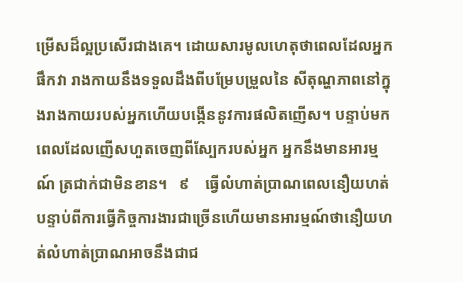ម្រើសដ៏ល្អប្រសើរជាងគេ។ ដោយសារមូលហេតុថាពេលដែលអ្នកផឹកវា រាងកាយនឹងទទួលដឹងពីបម្រែបម្រួលនៃ សីតុណ្ហភាពនៅក្នុងរាងកាយរបស់អ្នកហើយបង្កើននូវការផលិតញើស។ បន្ទាប់មក ពេលដែលញើសហួតចេញពីស្បែករបស់អ្នក អ្នកនឹងមានអារម្មណ៍ ត្រជាក់ជាមិនខាន។   ៩    ធ្វើលំហាត់ប្រាណពេលនឿយហត់ បន្ទាប់ពីការធ្វើកិច្ចការងារជាច្រើនហើយមានអារម្មណ៍ថានឿយហត់លំហាត់ប្រាណអាចនឹងជាជ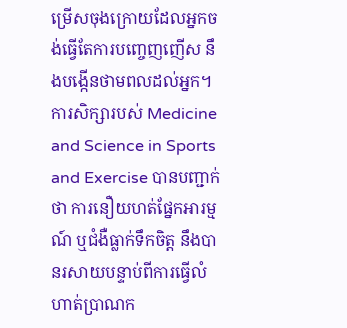ម្រើសចុងក្រោយដែលអ្នកចង់ធ្វើតែការបញ្ចេញញើស នឹងបង្កើនថាមពលដល់អ្នក។ ការសិក្សារបស់ Medicine and Science in Sports and Exercise បានបញ្ជាក់ថា ការនឿយហត់ផ្នែកអារម្មណ៍ ឬជំងឺធ្លាក់ទឹកចិត្ត នឹងបានរសាយបន្ទាប់ពីការធ្វើលំហាត់ប្រាណក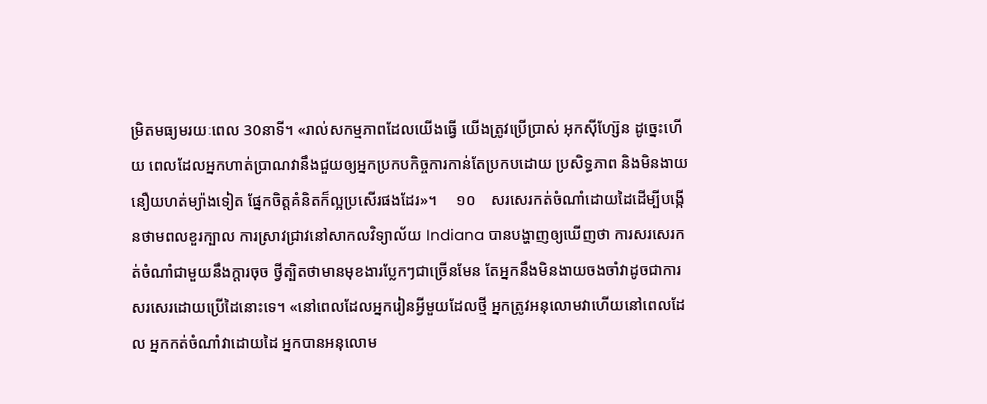ម្រិតមធ្យមរយៈពេល 30នាទី។ «រាល់សកម្មភាពដែលយើងធ្វើ យើងត្រូវប្រើប្រាស់ អុកស៊ីហ្ស៊ែន ដូច្នេះហើយ ពេលដែលអ្នកហាត់ប្រាណវានឹងជួយឲ្យអ្នកប្រកបកិច្ចការកាន់តែប្រកបដោយ ប្រសិទ្ធភាព និងមិនងាយនឿយហត់ម្យ៉ាងទៀត ផ្នែកចិត្តគំនិតក៏ល្អប្រសើរផងដែរ»។     ១០    សរសេរកត់ចំណាំដោយដៃដើម្បីបង្កើនថាមពលខួរក្បាល ការស្រាវជ្រាវនៅសាកលវិទ្យាល័យ Indiana បានបង្ហាញឲ្យឃើញថា ការសរសេរកត់ចំណាំជាមួយនឹងក្តារចុច ថ្វីត្បិតថាមានមុខងារប្លែកៗជាច្រើនមែន តែអ្នកនឹងមិនងាយចងចាំវាដូចជាការសរសេរដោយប្រើដៃនោះទេ។ «នៅពេលដែលអ្នករៀនអ្វីមួយដែលថ្មី អ្នកត្រូវអនុលោមវាហើយនៅពេលដែល អ្នកកត់ចំណាំវាដោយដៃ អ្នកបានអនុលោម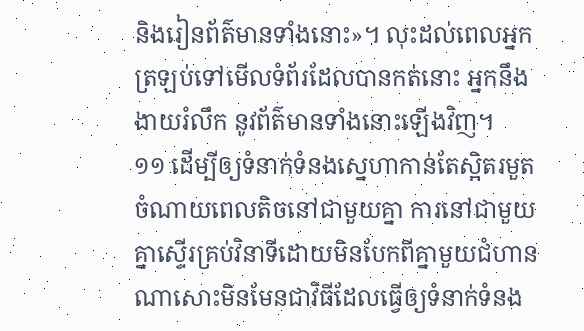និងរៀនព័ត៌មានទាំងនោះ»។ លុះដល់ពេលអ្នកត្រឡប់ទៅមើលទំព័រដែលបានកត់នោះ អ្នកនឹងងាយរំលឹក នូវព័ត៌មានទាំងនោះឡើងវិញ។   ១១ ដើម្បីឲ្យទំនាក់ទំនងស្នេហាកាន់តែស្អិតរមួតចំណាយពេលតិចនៅជាមួយគ្នា ការនៅជាមួយគ្នាស្ទើរគ្រប់វិនាទីដោយមិនបែកពីគ្នាមួយជំហានណាសោះមិនមែនជាវិធីដែលធ្វើឲ្យទំនាក់ទំនង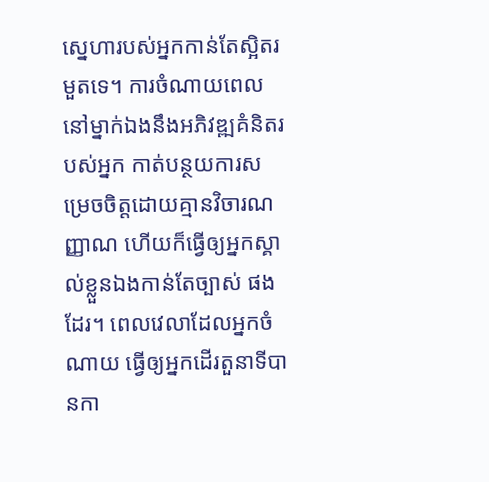ស្នេហារបស់អ្នកកាន់តែស្អិតរមួតទេ។ ការចំណាយពេលនៅម្នាក់ឯងនឹងអភិវឌ្ឍគំនិតរបស់អ្នក កាត់បន្ថយការសម្រេចចិត្ដដោយគ្មានវិចារណញ្ញាណ ហើយក៏ធ្វើឲ្យអ្នកស្គាល់ខ្លួនឯងកាន់តែច្បាស់ ផងដែរ។ ពេលវេលាដែលអ្នកចំណាយ ធ្វើឲ្យអ្នកដើរតួនាទីបានកា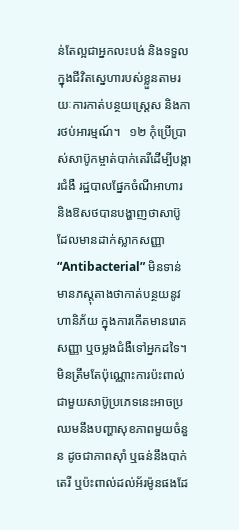ន់តែល្អជាអ្នកលះបង់ និងទទួលក្នុងជីវិតស្នេហារបស់ខ្លួនតាមរយៈការកាត់បន្ថយស្ត្រេស និងការថប់អារម្មណ៍។   ១២ កុំប្រើប្រាស់សាប៊ូកម្ចាត់បាក់តេរីដើម្បីបង្ការជំងឺ រដ្ឋបាលផ្នែកចំណីអាហារ និងឱសថបានបង្ហាញថាសាប៊ូដែលមានដាក់ស្លាកសញ្ញា “Antibacterial” មិនទាន់មានភស្តុតាងថាកាត់បន្ថយនូវហានិភ័យ ក្នុងការកើតមានរោគសញ្ញា ឬចម្លងជំងឺទៅអ្នកដទៃ។ មិនត្រឹមតែប៉ុណ្ណោះការប៉ះពាល់ជាមួយសាប៊ូប្រភេទនេះអាចប្រឈមនឹងបញ្ហាសុខភាពមួយចំនួន ដូចជាភាពស៊ាំ ឬធន់នឹងបាក់តេរី ឬប៉ះពាល់ដល់អ័រម៉ូនផងដែ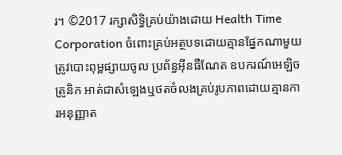រ។ ©2017 រក្សាសិទ្ធិគ្រប់យ៉ាងដោយ Health Time Corporation ចំពោះគ្រប់អត្ថបទដោយគ្មានផ្នែកណាមួយត្រូវបោះពុម្ពផ្សាយចូល ប្រព័ន្ធអ៊ីនធឺណែត ឧបករណ៍អេឡិចត្រូនិក អាត់ជាសំឡេងឬថតចំលងគ្រប់រូបភាពដោយគ្មានការអនុញ្ញាត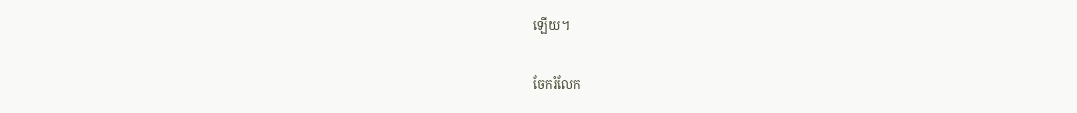ឡើយ។

ចែករំលែក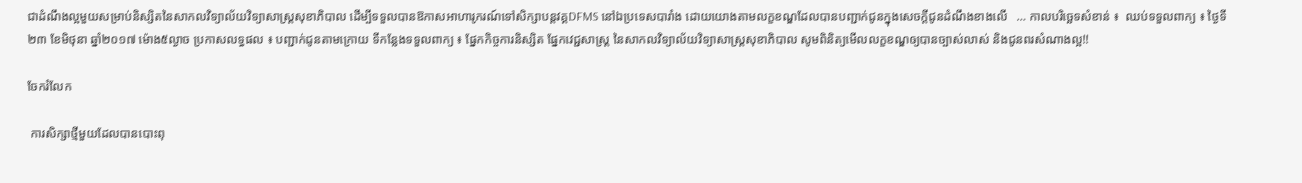ជាដំណឹងល្អមួយសម្រាប់និស្សិតនៃសាកលវិទ្យាល័យវិទ្យាសាស្រ្តសុខាភិបាល ដើម្បីទទួលបានឱកាសអាហារូករណ៍ទៅសិក្សាបន្តវគ្គDFMS នៅឯប្រទេសបារាំង ដោយយោងតាមលក្ខខណ្ឌដែលបានបញ្ជាក់ជូនក្នុងសេចក្តីជូនដំណឹងខាងលើ   … កាលបរិច្ឆេទសំខាន់ ៖  ឈប់ទទួលពាក្យ ៖ ថ្ងៃទី២៣ ខែមិថុនា ឆ្នាំ២០១៧ ម៉ោង៥ល្ងាច ប្រកាសលទ្ធផល ៖ បញ្ជាក់ជូនតាមក្រោយ ទីកន្លែងទទួលពាក្យ ៖ ផ្នែកកិច្ចការនិស្សិត ផ្នែកវេជ្ជសាស្រ្ត នៃសាកលវិទ្យាល័យវិទ្យាសាស្រ្តសុខាភិបាល សូមពិនិត្យមើលលក្ខខណ្ឌឲ្យបានច្បាស់លាស់ និងជូនពរសំណាងល្អ!!

ចែករំលែក

 ការសិក្សាថ្មីមួយដែលបានបោះពុ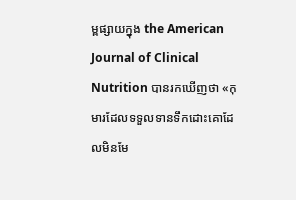ម្ពផ្សាយក្នុង the American Journal of Clinical Nutrition បានរកឃើញថា «កុមារដែលទទួលទានទឹកដោះគោដែលមិនមែ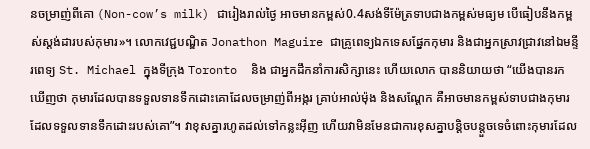នចម្រាញ់ពីគោ (Non-cow’s milk) ជារៀងរាល់ថ្ងៃ អាចមានកម្ពស់0.4សង់ទីម៉ែត្រទាបជាងកម្ពស់មធ្យម បើធៀបនឹងកម្ពស់ស្ដង់ដារបស់កុមារ»។ លោកវេជ្ជបណ្ឌិត Jonathon Maguire ជាគ្រូពេទ្យឯកទេសផ្នែកកុមារ និងជាអ្នកស្រាវជ្រាវនៅឯមន្ទីរពេទ្យ St. Michael ក្នុងទីក្រុង Toronto  និង ជាអ្នកដឹកនាំការសិក្សានេះ ហើយលោក បាននិយាយថា “យើងបានរកឃើញថា កុមារដែលបានទទួលទានទឹកដោះគោដែលចម្រាញ់ពីអង្ករ គ្រាប់អាល់ម៉ុង និងសណ្ដែក គឺអាចមានកម្ពស់ទាបជាងកុមារដែលទទួលទានទឹកដោះរបស់គោ”។ វាខុសគ្នារហូតដល់ទៅកន្លះអ៊ីញ ហើយវាមិនមែនជាការខុសគ្នាបន្ដិចបន្ដួចទេចំពោះកុមារដែល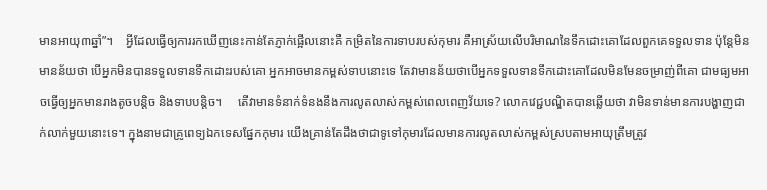មានអាយុ៣ឆ្នាំ”។    អ្វីដែលធ្វើឲ្យការរកឃើញនេះកាន់តែភ្ញាក់ផ្អើលនោះគឺ កម្រិតនៃការទាបរបស់កុមារ គឺអាស្រ័យលើបរិមាណនៃទឹកដោះគោដែលពួកគេទទួលទាន ប៉ុន្តែមិនមានន័យថា បើអ្នកមិនបានទទួលទានទឹកដោះរបស់គោ អ្នកអាចមានកម្ពស់ទាបនោះទេ តែវាមានន័យថាបើអ្នកទទួលទានទឹកដោះគោដែលមិនមែនចម្រាញ់ពីគោ ជាមធ្យមអាចធ្វើឲ្យអ្នកមានរាងតូចបន្តិច និងទាបបន្តិច។     តើវាមានទំនាក់ទំនងនឹងការលូតលាស់កម្ពស់ពេលពេញវ័យទេ? លោកវេជ្ជបណ្ឌិតបានឆ្លើយថា វាមិនទាន់មានការបង្ហាញជាក់លាក់មួយនោះទេ។ ក្នុងនាមជាគ្រូពេទ្យឯកទេសផ្នែកកុមារ យើងគ្រាន់តែដឹងថាជាទូទៅកុមារដែលមានការលូតលាស់កម្ពស់ស្របតាមអាយុត្រឹមត្រូវ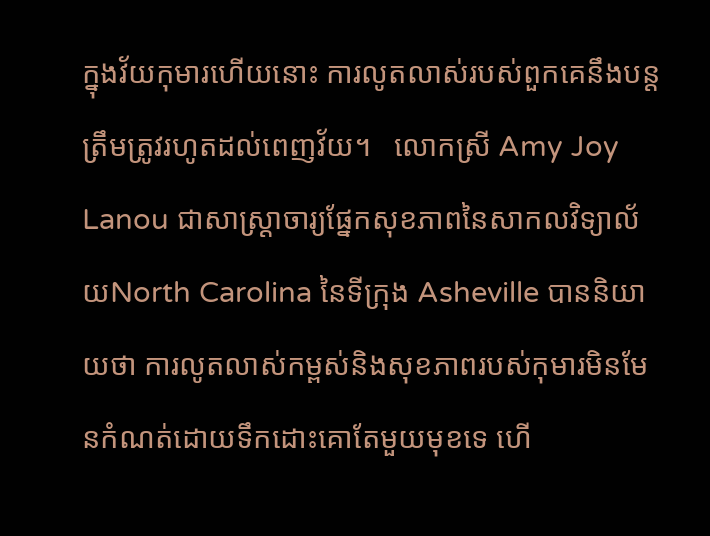ក្នុងវ័យកុមារហើយនោះ ការលូតលាស់របស់ពួកគេនឹងបន្តត្រឹមត្រូវរហូតដល់ពេញវ័យ។   លោកស្រី Amy Joy Lanou ជាសាស្ត្រាចារ្យផ្នែកសុខភាពនៃសាកលវិទ្យាល័យNorth Carolina នៃទីក្រុង Asheville បាននិយាយថា ការលូតលាស់កម្ពស់និងសុខភាពរបស់កុមារមិនមែនកំណត់ដោយទឹកដោះគោតែមួយមុខទេ ហើ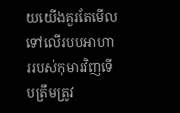យយើងគួរតែមើលទៅលើរបបអាហាររបស់កុមារវិញទើបត្រឹមត្រូវ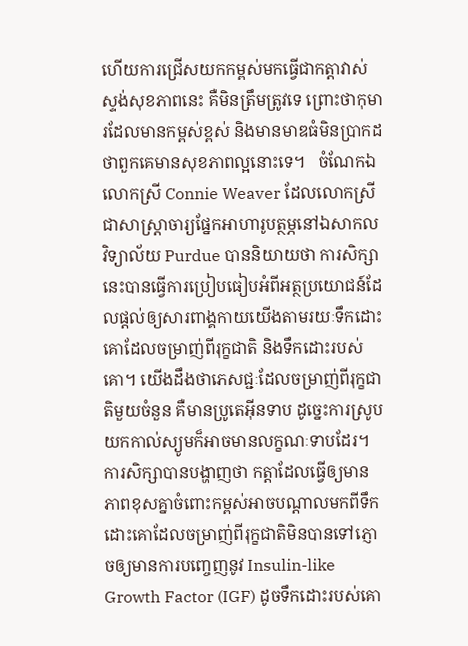ហើយការជ្រើសយកកម្ពស់មកធ្វើជាកត្តាវាស់ស្ទង់សុខភាពនេះ គឺមិនត្រឹមត្រូវទេ ព្រោះថាកុមារដែលមានកម្ពស់ខ្ពស់ និងមានមាឌធំមិនប្រាកដថាពួកគេមានសុខភាពល្អនោះទេ។   ចំណែកឯលោកស្រី Connie Weaver ដែលលោកស្រីជាសាស្ត្រាចារ្យផ្នែកអាហារូបត្ថម្ភនៅឯសាកលវិទ្យាល័យ Purdue បាននិយាយថា ការសិក្សានេះបានធ្វើការប្រៀបធៀបអំពីអត្ថប្រយោជន៍ដែលផ្ដល់ឲ្យសារពាង្គកាយយើងតាមរយៈទឹកដោះគោដែលចម្រាញ់ពីរុក្ខជាតិ និងទឹកដោះរបស់គោ។ យើងដឹងថាភេសជ្ជៈដែលចម្រាញ់ពីរុក្ខជាតិមួយចំនួន គឺមានប្រូតេអ៊ីនទាប ដូច្នេះការស្រូបយកកាល់ស្យូមក៏អាចមានលក្ខណៈទាបដែរ។   ការសិក្សាបានបង្ហាញថា កត្តាដែលធ្វើឲ្យមានភាពខុសគ្នាចំពោះកម្ពស់អាចបណ្ដាលមកពីទឹកដោះគោដែលចម្រាញ់ពីរុក្ខជាតិមិនបានទៅភ្ញោចឲ្យមានការបញេ្ចញនូវ Insulin-like Growth Factor (IGF) ដូចទឹកដោះរបស់គោ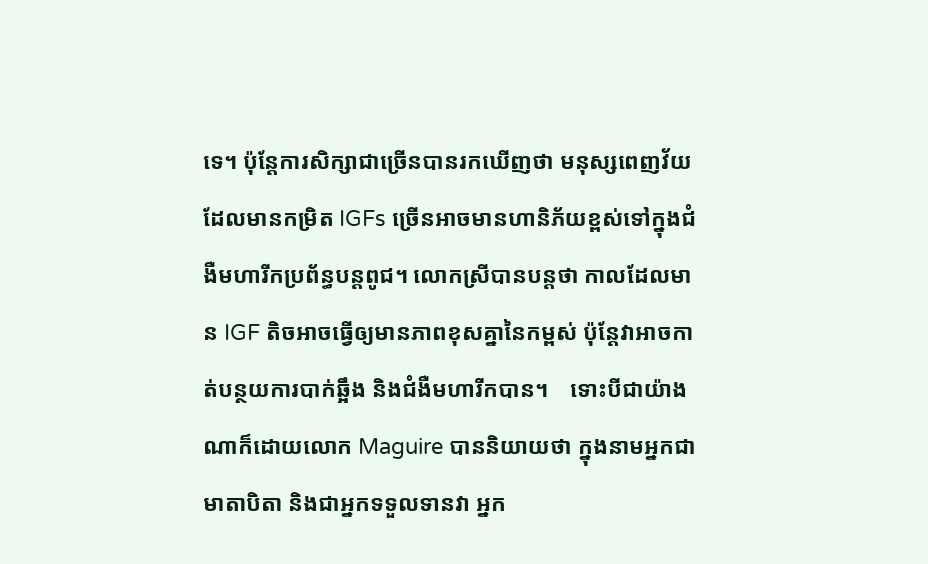ទេ។ ប៉ុន្តែការសិក្សាជាច្រើនបានរកឃើញថា មនុស្សពេញវ័យដែលមានកម្រិត IGFs ច្រើនអាចមានហានិភ័យខ្ពស់ទៅក្នុងជំងឺមហារីកប្រព័ន្ធបន្តពូជ។ លោកស្រីបានបន្តថា កាលដែលមាន IGF តិចអាចធ្វើឲ្យមានភាពខុសគ្នានៃកម្ពស់ ប៉ុន្តែវាអាចកាត់បន្ថយការបាក់ឆ្អឹង និងជំងឺមហារីកបាន។    ទោះបីជាយ៉ាងណាក៏ដោយលោក Maguire បាននិយាយថា ក្នុងនាមអ្នកជាមាតាបិតា និងជាអ្នកទទួលទានវា អ្នក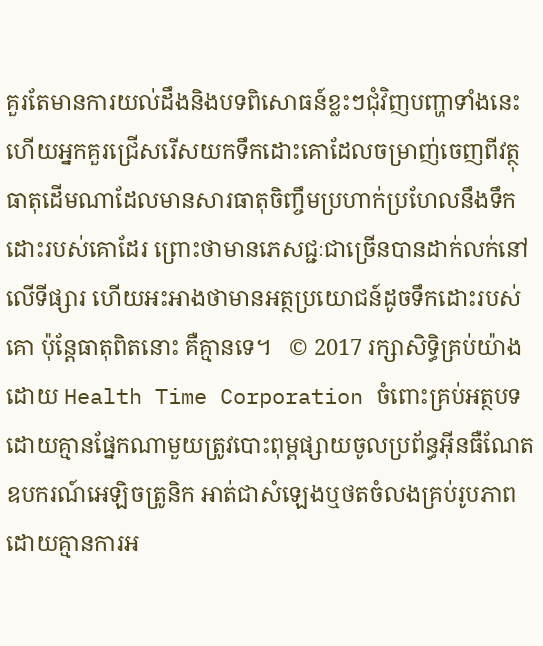គួរតែមានការយល់ដឹងនិងបទពិសោធន៍ខ្លះៗជុំវិញបញ្ហាទាំងនេះ ហើយអ្នកគួរជ្រើសរើសយកទឹកដោះគោដែលចម្រាញ់ចេញពីវត្ថុធាតុដើមណាដែលមានសារធាតុចិញ្ចឹមប្រហាក់ប្រហែលនឹងទឹកដោះរបស់គោដែរ ព្រោះថាមានភេសជ្ជៈជាច្រើនបានដាក់លក់នៅលើទីផ្សារ ហើយអះអាងថាមានអត្ថប្រយោជន៍ដូចទឹកដោះរបស់គោ ប៉ុន្តែធាតុពិតនោះ គឺគ្មានទេ។   © 2017 រក្សាសិទ្ធិគ្រប់យ៉ាងដោយ Health Time Corporation ចំពោះគ្រប់អត្ថបទដោយគ្មានផ្នែកណាមួយត្រូវបោះពុម្ពផ្សាយចូលប្រព័ន្ធអ៊ីនធឺណែត ឧបករណ៍អេឡិចត្រូនិក អាត់ជាសំឡេងឬថតចំលងគ្រប់រូបភាពដោយគ្មានការអ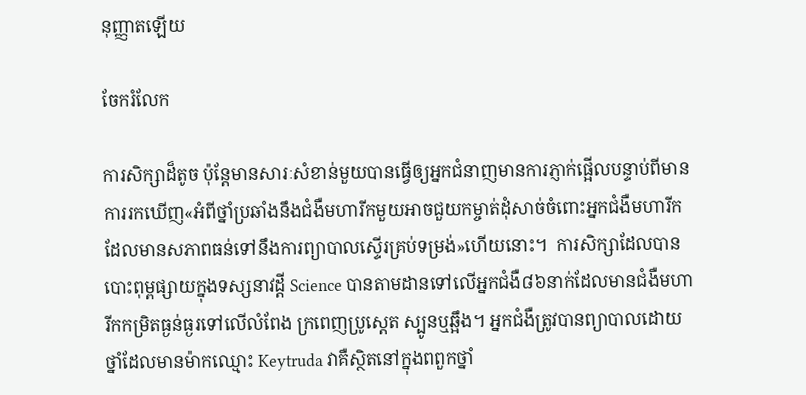នុញ្ញាតឡើយ

ចែករំលែក

ការសិក្សាដ៏តូច ប៉ុន្តែមានសារៈសំខាន់មួយបានធ្វើឲ្យអ្នកជំនាញមានការភ្ញាក់ផ្អើលបន្ទាប់ពីមានការរកឃើញ«អំពីថ្នាំប្រឆាំងនឹងជំងឺមហារីកមួយអាចជួយកម្ចាត់ដុំសាច់ចំពោះអ្នកជំងឺមហារីកដែលមានសភាពធន់ទៅនឹងការព្យាបាលស្ទើរគ្រប់ទម្រង់»ហើយនោះ។  ការសិក្សាដែលបានបោះពុម្ពផ្សាយក្នុងទស្សនាវដ្ដី Science បានតាមដានទៅលើអ្នកជំងឺ៨៦នាក់ដែលមានជំងឺមហារីកកម្រិតធ្ងន់ធ្ងរទៅលើលំពែង ក្រពេញប្រូស្តេត ស្បូនឬឆ្អឹង។ អ្នកជំងឺត្រូវបានព្យាបាលដោយថ្នាំដែលមានម៉ាកឈ្មោះ Keytruda វាគឺស្ថិតនៅក្នុងពពួកថ្នាំ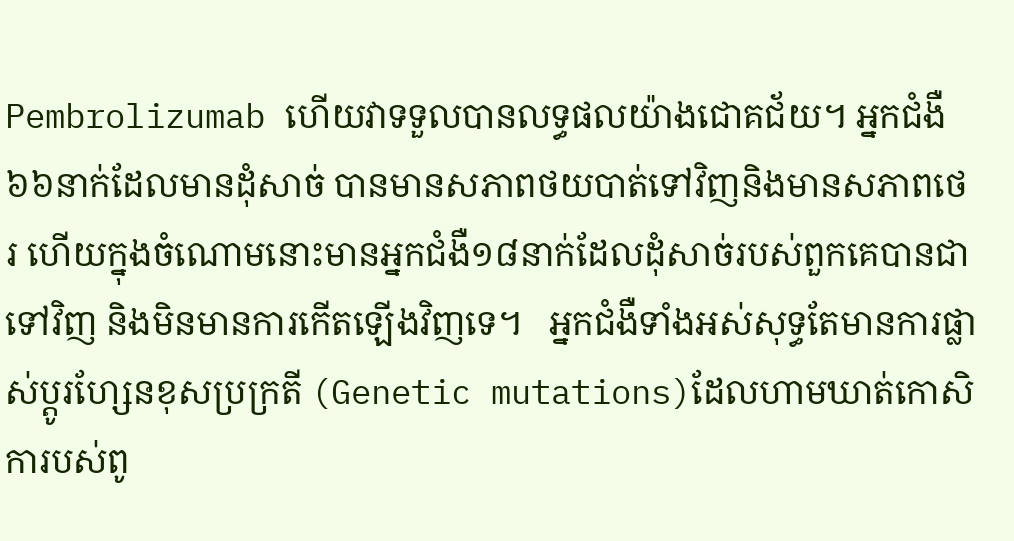Pembrolizumab ហើយវាទទួលបានលទ្ធផលយ៉ាងជោគជ័យ។ អ្នកជំងឺ៦៦នាក់ដែលមានដុំសាច់ បានមានសភាពថយបាត់ទៅវិញនិងមានសភាពថេរ ហើយក្នុងចំណោមនោះមានអ្នកជំងឺ១៨នាក់ដែលដុំសាច់របស់ពួកគេបានជាទៅវិញ និងមិនមានការកើតឡើងវិញទេ។   អ្នកជំងឺទាំងអស់សុទ្ធតែមានការផ្លាស់ប្ដូរហ្សែនខុសប្រក្រតី (Genetic mutations)ដែលហាមឃាត់កោសិការបស់ពូ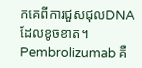កគេពីការជួសជុលDNA ដែលខូចខាត។ Pembrolizumab គឺ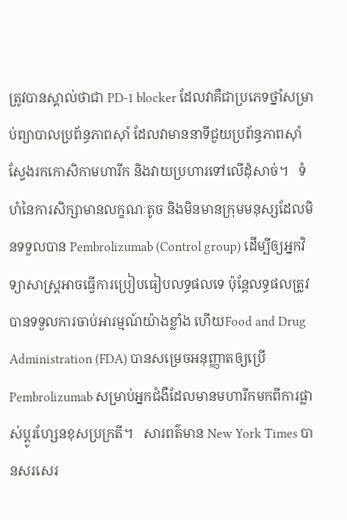ត្រូវបានស្គាល់ថាជា PD-1 blocker ដែលវាគឺជាប្រភេទថ្នាំសម្រាប់ព្យាបាលប្រព័ន្ធភាពស៊ាំ ដែលវាមាននាទីជួយប្រព័ន្ធភាពស៊ាំស្វែងរកកោសិកាមហារីក និងវាយប្រហារទៅលើដុំសាច់។   ទំហំនៃការសិក្សាមានលក្ខណៈតូច និងមិនមានក្រុមមនុស្សដែលមិនទទួលបាន Pembrolizumab (Control group) ដើម្បីឲ្យអ្នកវិទ្យាសាស្ត្រអាចធ្វើការប្រៀបធៀបលទ្ធផលទេ ប៉ុន្តែលទ្ធផលត្រូវបានទទួលការចាប់អារម្មណ៍យ៉ាងខ្លាំង ហើយFood and Drug Administration (FDA) បានសម្រេចអនុញ្ញាតឲ្យប្រើ Pembrolizumab សម្រាប់អ្នកជំងឺដែលមានមហារីកមកពីការផ្លាស់ប្ដូរហ្សែនខុសប្រក្រតី។   សារពត៌មាន New York Times បានសរសេរ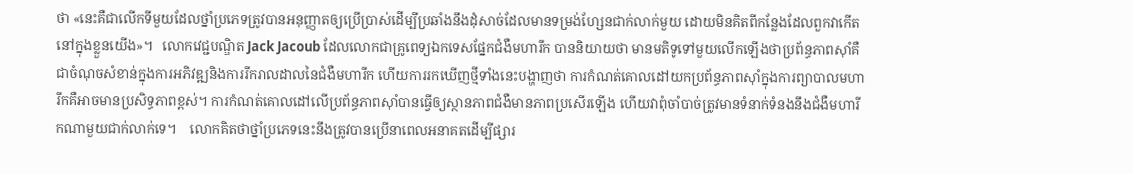ថា «នេះគឺជាលើកទីមួយដែលថ្នាំប្រភេទត្រូវបានអនុញ្ញាតឲ្យប្រើប្រាស់ដើម្បីប្រឆាំងនឹងដុំសាច់ដែលមានទម្រង់ហ្សែនជាក់លាក់មួយ ដោយមិនគិតពីកន្លែងដែលពួកវាកើតនៅក្នុងខ្លួនយើង»។   លោកវេជ្ជបណ្ឌិត Jack Jacoub ដែលលោកជាគ្រូពេទ្យឯកទេសផ្នែកជំងឺមហារីក បាននិយាយថា មានមតិទូទៅមួយលើកឡើងថាប្រព័ន្ធភាពស៊ាំគឺជាចំណុចសំខាន់ក្នុងការអភិវឌ្ឍនិងការរីករាលដាលនៃជំងឺមហារីក ហើយការរកឃើញថ្មីទាំងនេះបង្ហាញថា ការកំណត់គោលដៅយកប្រព័ន្ធភាពស៊ាំក្នុងការព្យាបាលមហារីកគឺអាចមានប្រសិទ្ធភាពខ្ពស់។ ការកំណត់គោលដៅលើប្រព័ន្ធភាពស៊ាំបានធ្វើឲ្យស្ថានភាពជំងឺមានភាពប្រសើរឡើង ហើយវាពុំចាំបាច់ត្រូវមានទំនាក់ទំនងនឹងជំងឺមហារីកណាមួយជាក់លាក់ទេ។    លោកគិតថាថ្នាំប្រភេទនេះនឹងត្រូវបានប្រើនាពេលអនាគតដើម្បីផ្សារ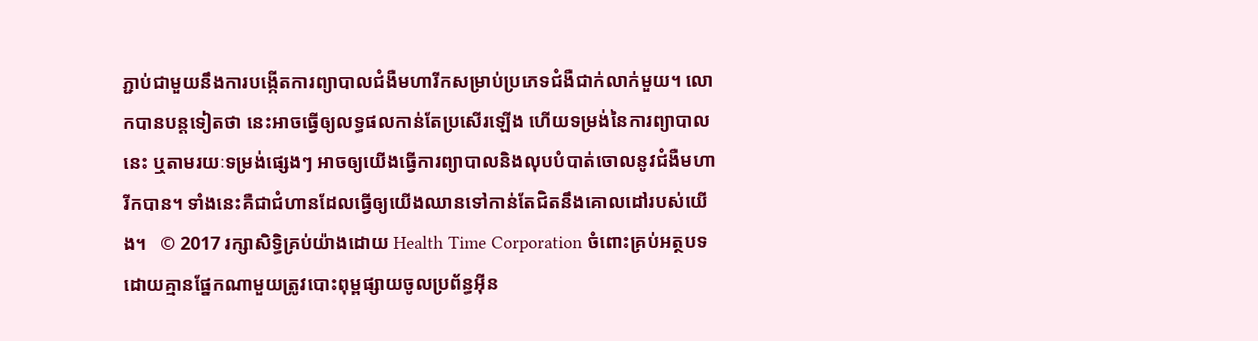ភ្ជាប់ជាមួយនឹងការបង្កើតការព្យាបាលជំងឺមហារីកសម្រាប់ប្រភេទជំងឺជាក់លាក់មួយ។ លោកបានបន្ដទៀតថា នេះអាចធ្វើឲ្យលទ្ធផលកាន់តែប្រសើរឡើង ហើយទម្រង់នៃការព្យាបាលនេះ ឬតាមរយៈទម្រង់ផ្សេងៗ អាចឲ្យយើងធ្វើការព្យាបាលនិងលុបបំបាត់ចោលនូវជំងឺមហារីកបាន។ ទាំងនេះគឺជាជំហានដែលធ្វើឲ្យយើងឈានទៅកាន់តែជិតនឹងគោលដៅរបស់យើង។   © 2017 រក្សាសិទ្ធិគ្រប់យ៉ាងដោយ Health Time Corporation ចំពោះគ្រប់អត្ថបទដោយគ្មានផ្នែកណាមួយត្រូវបោះពុម្ពផ្សាយចូលប្រព័ន្ធអ៊ីន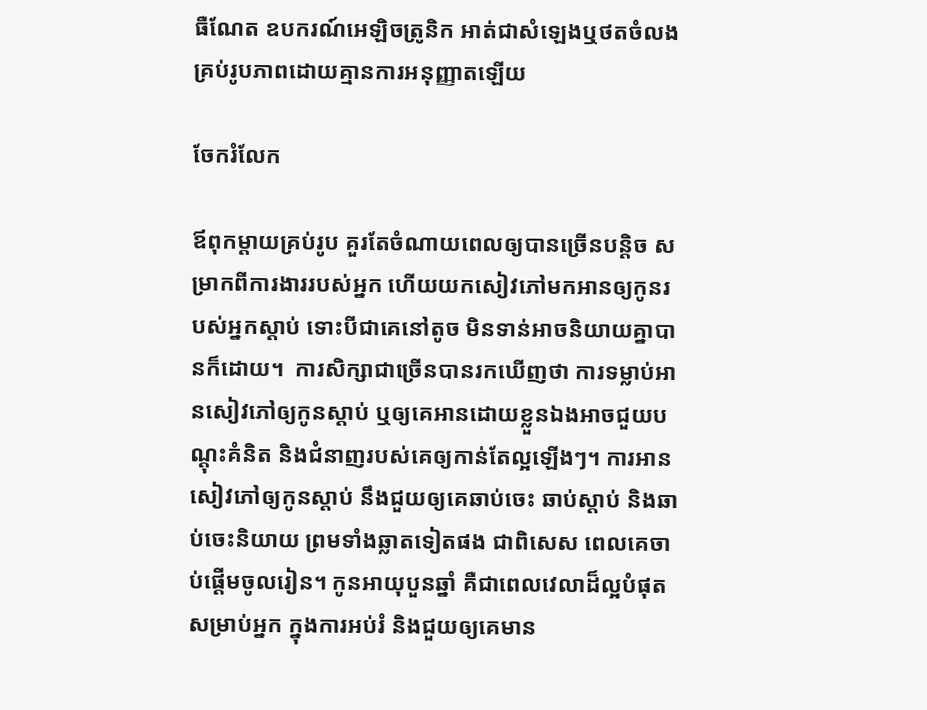ធឺណែត ឧបករណ៍អេឡិចត្រូនិក អាត់ជាសំឡេងឬថតចំលងគ្រប់រូបភាពដោយគ្មានការអនុញ្ញាតឡើយ

ចែករំលែក

ឪពុកម្តាយគ្រប់រូប គួរតែចំណាយពេលឲ្យបានច្រើនបន្តិច សម្រាកពីការងាររបស់អ្នក ហើយយកសៀវភៅមកអានឲ្យកូនរបស់អ្នកស្តាប់ ទោះបីជាគេនៅតូច មិនទាន់អាចនិយាយគ្នាបានក៏ដោយ។  ការសិក្សាជាច្រើនបានរកឃើញថា ការទម្លាប់អានសៀវភៅឲ្យកូនស្តាប់ ឬឲ្យគេអានដោយខ្លួនឯងអាចជួយបណ្តុះគំនិត និងជំនាញរបស់គេឲ្យកាន់តែល្អឡើងៗ។ ការអានសៀវភៅឲ្យកូនស្តាប់ នឹងជួយឲ្យគេឆាប់ចេះ ឆាប់ស្តាប់ និងឆាប់ចេះនិយាយ ព្រមទាំងឆ្លាតទៀតផង ជាពិសេស ពេលគេចាប់ផ្តើមចូលរៀន។ កូនអាយុបួនឆ្នាំ គឺជាពេលវេលាដ៏ល្អបំផុតសម្រាប់អ្នក ក្នុងការអប់រំ និងជួយឲ្យគេមាន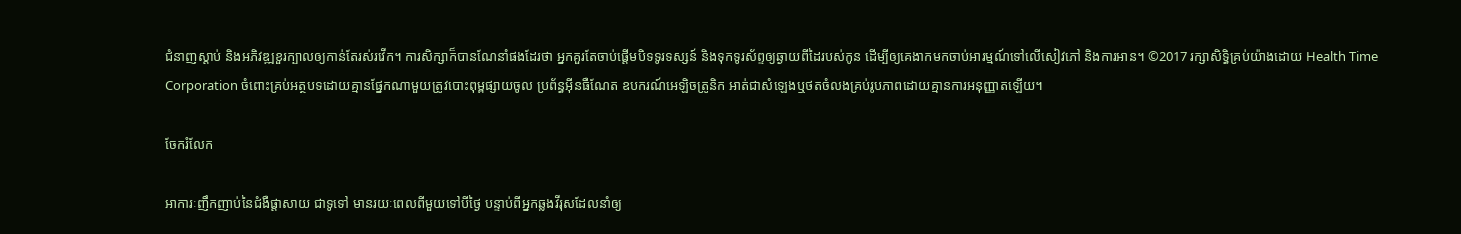ជំនាញស្តាប់ និងអភិវឌ្ឍខួរក្បាលឲ្យកាន់តែរស់រវើក។ ការសិក្សាក៏បានណែនាំផងដែរថា អ្នកគួរតែចាប់ផ្តើមបិទទូរទស្សន៍ និងទុកទូរស័ព្ទឲ្យឆ្ងាយពីដៃរបស់កូន ដើម្បីឲ្យគេងាកមកចាប់អារម្មណ៍ទៅលើសៀវភៅ និងការអាន។ ©2017 រក្សាសិទ្ធិគ្រប់យ៉ាងដោយ Health Time Corporation ចំពោះគ្រប់អត្ថបទដោយគ្មានផ្នែកណាមួយត្រូវបោះពុម្ពផ្សាយចូល ប្រព័ន្ធអ៊ីនធឺណែត ឧបករណ៍អេឡិចត្រូនិក អាត់ជាសំឡេងឬថតចំលងគ្រប់រូបភាពដោយគ្មានការអនុញ្ញាតឡើយ។

ចែករំលែក

អាការៈញឹកញាប់នៃជំងឺផ្តាសាយ ជាទូទៅ មានរយៈពេលពីមួយទៅបីថ្ងៃ បន្ទាប់ពីអ្នកឆ្លងវីរុសដែលនាំឲ្យ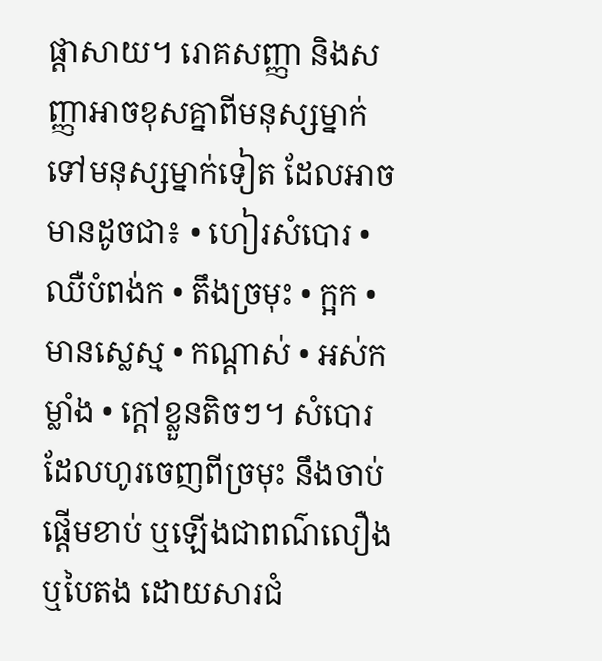ផ្តាសាយ។ រោគសញ្ញា និងសញ្ញាអាចខុសគ្នាពីមនុស្សម្នាក់ទៅមនុស្សម្នាក់ទៀត ដែលអាចមានដូចជា៖ • ហៀរសំបោរ • ឈឺបំពង់ក • តឹងច្រមុះ • ក្អក • មានស្លេស្ម • កណ្តាស់ • អស់កម្លាំង • ក្តៅខ្លួនតិចៗ។ សំបោរដែលហូរចេញពីច្រមុះ នឹងចាប់ផ្តើមខាប់ ឬឡើងជាពណ៌លឿង ឬបៃតង ដោយសារជំ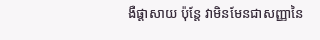ងឺផ្តាសាយ ប៉ុន្តែ វាមិនមែនជាសញ្ញានៃ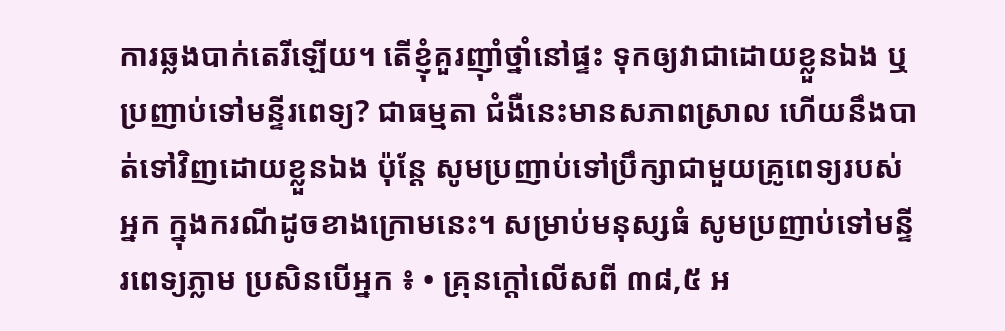ការឆ្លងបាក់តេរីឡើយ។ តើខ្ញុំគួរញ៉ាំថ្នាំនៅផ្ទះ ទុកឲ្យវាជាដោយខ្លួនឯង ឬប្រញាប់ទៅមន្ទីរពេទ្យ? ជាធម្មតា ជំងឺនេះមានសភាពស្រាល ហើយនឹងបាត់ទៅវិញដោយខ្លួនឯង ប៉ុន្តែ សូមប្រញាប់ទៅប្រឹក្សាជាមួយគ្រូពេទ្យរបស់អ្នក ក្នុងករណីដូចខាងក្រោមនេះ។ សម្រាប់មនុស្សធំ សូមប្រញាប់ទៅមន្ទីរពេទ្យភ្លាម ប្រសិនបើអ្នក ៖ • គ្រុនក្តៅលើសពី ៣៨,៥ អ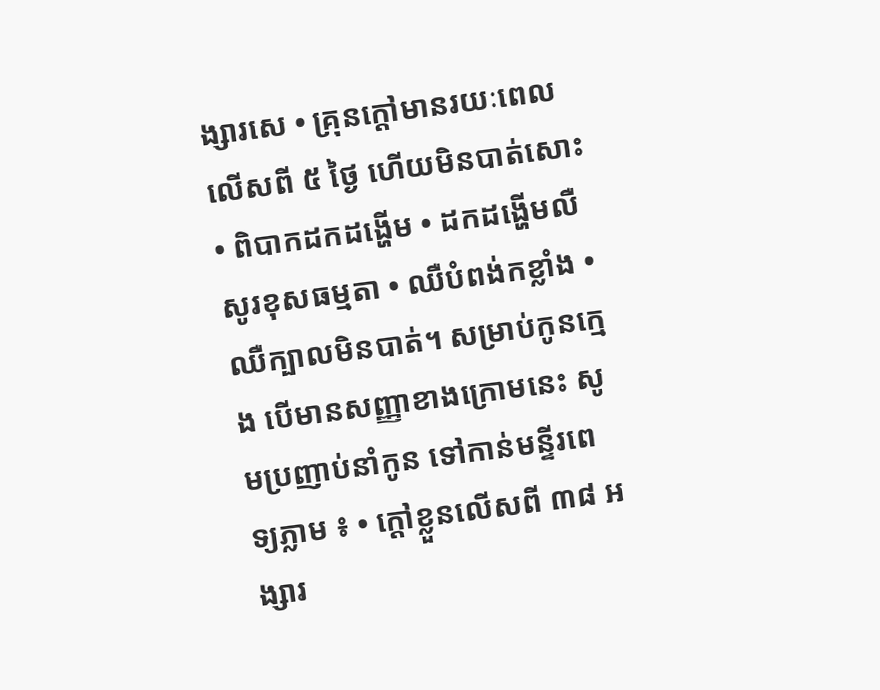ង្សារសេ • គ្រុនក្តៅមានរយៈពេលលើសពី ៥ ថ្ងៃ ហើយមិនបាត់សោះ • ពិបាកដកដង្ហើម • ដកដង្ហើមលឺសូរខុសធម្មតា • ឈឺបំពង់កខ្លាំង • ឈឺក្បាលមិនបាត់។ សម្រាប់កូនក្មេង បើមានសញ្ញាខាងក្រោមនេះ សូមប្រញាប់នាំកូន ទៅកាន់មន្ទីរពេទ្យភ្លាម ៖ • ក្តៅខ្លួនលើសពី ៣៨ អង្សារ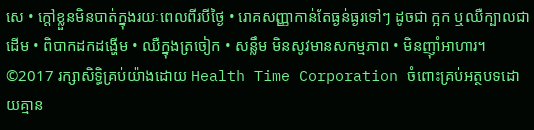សេ • ក្តៅខ្លួនមិនបាត់ក្នុងរយៈពេលពីរបីថ្ងៃ • រោគសញ្ញាកាន់តែធ្ងន់ធ្ងរទៅៗ ដូចជា ក្អក ឬឈឺក្បាលជាដើម • ពិបាកដកដង្ហើម • ឈឺក្នុងត្រចៀក • សន្លឹម មិនសូវមានសកម្មភាព • មិនញ៉ាំអាហារ។ ©2017 រក្សាសិទ្ធិគ្រប់យ៉ាងដោយ Health Time Corporation ចំពោះគ្រប់អត្ថបទដោយគ្មាន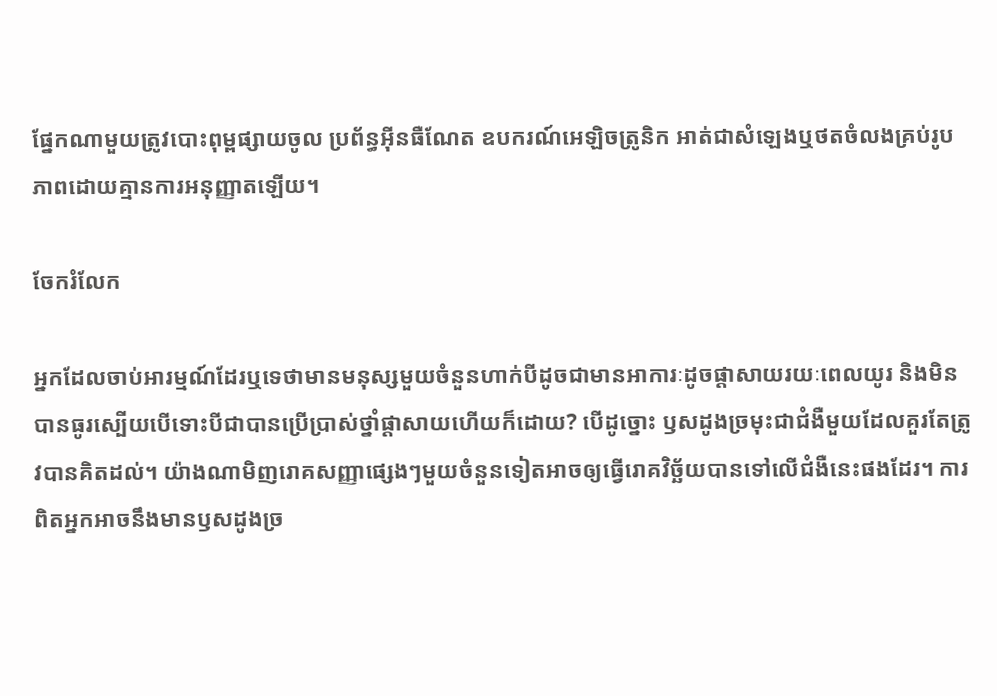ផ្នែកណាមួយត្រូវបោះពុម្ពផ្សាយចូល ប្រព័ន្ធអ៊ីនធឺណែត ឧបករណ៍អេឡិចត្រូនិក អាត់ជាសំឡេងឬថតចំលងគ្រប់រូបភាពដោយគ្មានការអនុញ្ញាតឡើយ។

ចែករំលែក

អ្នកដែលចាប់អារម្មណ៍ដែរឬទេថាមានមនុស្សមួយចំនួនហាក់បីដូចជាមានអាការៈដូចផ្តាសាយរយៈពេលយូរ និងមិនបានធូរស្បើយបើទោះបីជាបានប្រើប្រាស់ថ្នាំផ្តាសាយហើយក៏ដោយ? បើដូច្នោះ ឫសដូងច្រមុះជាជំងឺមួយដែលគួរតែត្រូវបានគិតដល់។ យ៉ាងណាមិញរោគសញ្ញាផ្សេងៗមួយចំនួនទៀតអាចឲ្យធ្វើរោគវិច្ឆ័យបានទៅលើជំងឺនេះផងដែរ។ ការពិតអ្នកអាចនឹងមានឫសដូងច្រ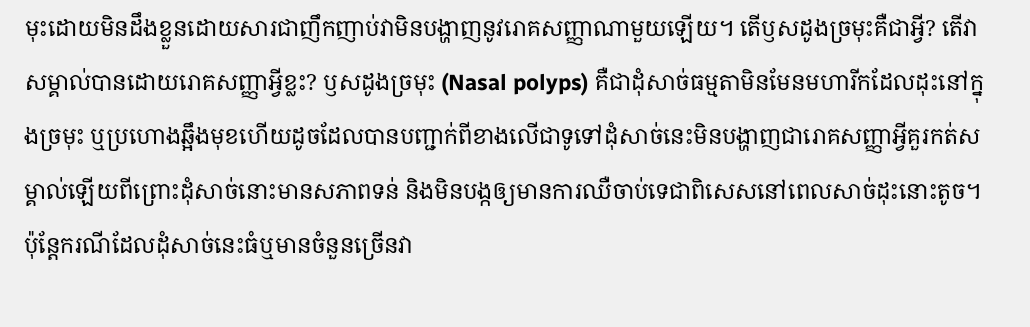មុះដោយមិនដឹងខ្លួនដោយសារជាញឹកញាប់វាមិនបង្ហាញនូវរោគសញ្ញាណាមួយឡើយ។ តើឫសដូងច្រមុះគឺជាអ្វី? តើវាសម្គាល់បានដោយរោគសញ្ញាអ្វីខ្លះ? ឫសដូងច្រមុះ (Nasal polyps) គឺជាដុំសាច់ធម្មតាមិនមែនមហារីកដែលដុះនៅក្នុងច្រមុះ ឬប្រហោងឆ្អឹងមុខហើយដូចដែលបានបញ្ជាក់ពីខាងលើជាទូទៅដុំសាច់នេះមិនបង្ហាញជារោគសញ្ញាអ្វីគួរកត់សម្គាល់ឡើយពីព្រោះដុំសាច់នោះមានសភាពទន់ និងមិនបង្កឲ្យមានការឈឺចាប់ទេជាពិសេសនៅពេលសាច់ដុះនោះតូច។ ប៉ុន្តែករណីដែលដុំសាច់នេះធំឬមានចំនួនច្រើនវា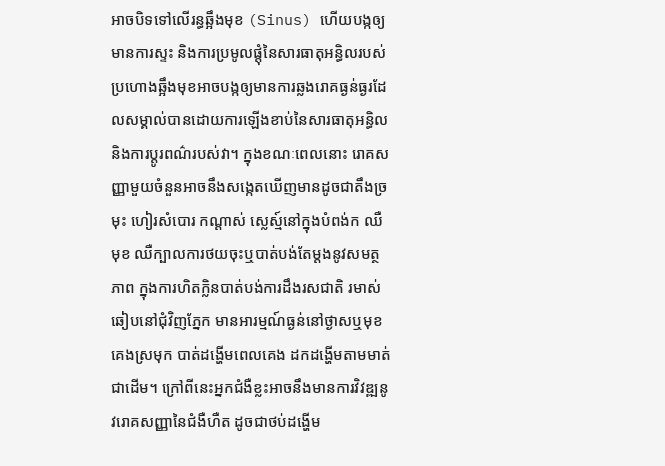អាចបិទទៅលើរន្ធឆ្អឹងមុខ (Sinus) ហើយបង្កឲ្យមានការស្ទះ និងការប្រមូលផ្តុំនៃសារធាតុអន្ធិលរបស់ប្រហោងឆ្អឹងមុខអាចបង្កឲ្យមានការឆ្លងរោគធ្ងន់ធ្ងរដែលសម្គាល់បានដោយការឡើងខាប់នៃសារធាតុអន្ធិល និងការប្តូរពណ៌របស់វា។ ក្នុងខណៈពេលនោះ រោគសញ្ញាមួយចំនួនអាចនឹងសង្កេតឃើញមានដូចជាតឹងច្រមុះ ហៀរសំបោរ កណ្តាស់ ស្លេស្ម៍នៅក្នុងបំពង់ក ឈឺមុខ ឈឺក្បាលការថយចុះឬបាត់បង់តែម្តងនូវសមត្ថភាព ក្នុងការហិតក្លិនបាត់បង់ការដឹងរសជាតិ រមាស់ឆៀបនៅជុំវិញភ្នែក មានអារម្មណ៍ធ្ងន់នៅថ្ងាសឬមុខ គេងស្រមុក បាត់ដង្ហើមពេលគេង ដកដង្ហើមតាមមាត់ជាដើម។ ក្រៅពីនេះអ្នកជំងឺខ្លះអាចនឹងមានការវិវឌ្ឍនូវរោគសញ្ញានៃជំងឺហឺត ដូចជាថប់ដង្ហើម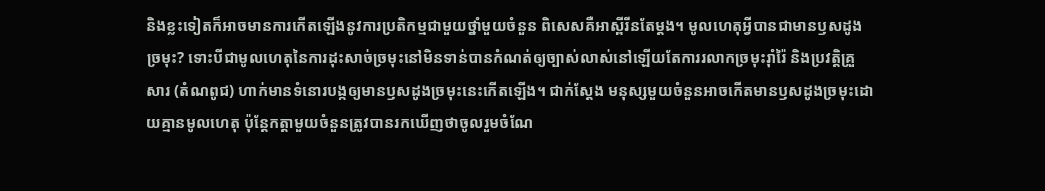និងខ្លះទៀតក៏អាចមានការកើតឡើងនូវការប្រតិកម្មជាមួយថ្នាំមួយចំនួន ពិសេសគឺអាស្ពីរីនតែម្តង។ មូលហេតុអ្វីបានជាមានឫសដូងច្រមុះ? ទោះបីជាមូលហេតុនៃការដុះសាច់ច្រមុះនៅមិនទាន់បានកំណត់ឲ្យច្បាស់លាស់នៅឡើយតែការរលាកច្រមុះរ៉ាំរ៉ៃ និងប្រវត្តិគ្រួសារ (តំណពូជ) ហាក់មានទំនោរបង្កឲ្យមានឫសដូងច្រមុះនេះកើតឡើង។ ជាក់ស្តែង មនុស្សមួយចំនួនអាចកើតមានឫសដូងច្រមុះដោយគ្មានមូលហេតុ ប៉ុន្តែកត្តាមួយចំនួនត្រូវបានរកឃើញថាចូលរួមចំណែ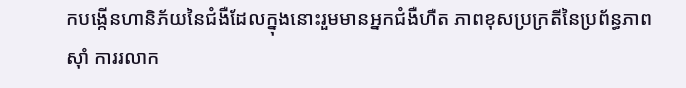កបង្កើនហានិភ័យនៃជំងឺដែលក្នុងនោះរួមមានអ្នកជំងឺហឺត ភាពខុសប្រក្រតីនៃប្រព័ន្ធភាពស៊ាំ ការរលាក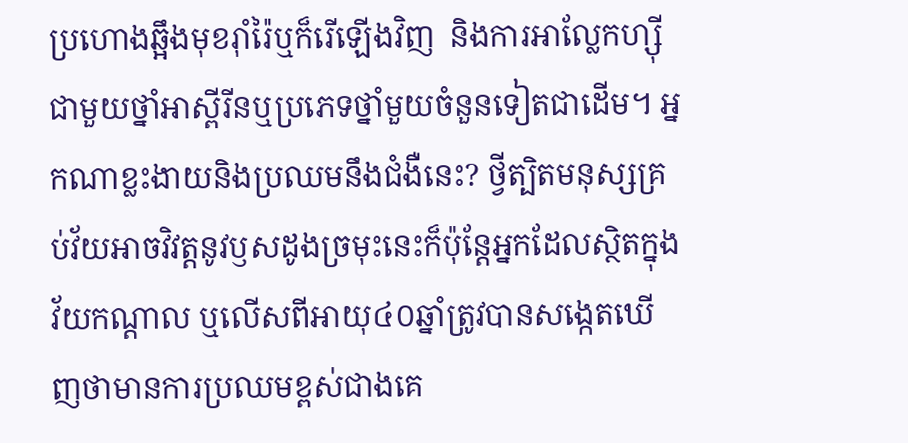ប្រហោងឆ្អឹងមុខរ៉ាំរ៉ៃឬក៏រើឡើងវិញ  និងការអាលែ្លកហ្ស៊ីជាមួយថ្នាំអាស្ពីរីនឬប្រភេទថ្នាំមួយចំនួនទៀតជាដើម។ អ្នកណាខ្លះងាយនិងប្រឈមនឹងជំងឺនេះ? ថ្វីត្បិតមនុស្សគ្រប់វ័យអាចវិវត្តនូវឫសដូងច្រមុះនេះក៏ប៉ុន្តែអ្នកដែលស្ថិតក្នុងវ័យកណ្តាល ឬលើសពីអាយុ៤០ឆ្នាំត្រូវបានសង្កេតឃើញថាមានការប្រឈមខ្ពស់ជាងគេ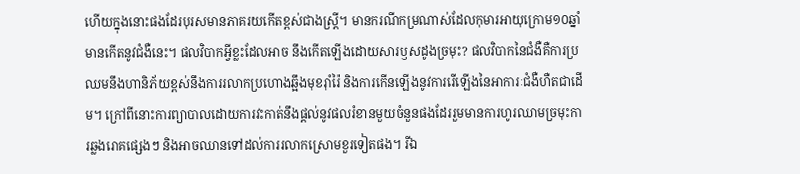ហើយក្នុងនោះផងដែរបុរសមានភាគរយកើតខ្ពស់ជាងស្រ្តី។ មានករណីកម្រណាស់ដែលកុមារអាយុក្រោម១០ឆ្នាំមានកើតនូវជំងឺនេះ។ ផលវិបាកអ្វីខ្លះដែលអាច នឹងកើតឡើងដោយសារឫសដូងច្រមុះ? ផលវិបាកនៃជំងឺគឺការប្រឈមនឹងហានិភ័យខ្ពស់នឹងការរលាកប្រហោងឆ្អឹងមុខរ៉ាំរ៉ៃ និងការកើនឡើងនូវការរើឡើងនៃអាការៈជំងឺហឺតជាដើម។ ក្រៅពីនោះការព្យាបាលដោយការវះកាត់នឹងផ្តល់នូវផលរំខានមួយចំនួនផងដែររួមមានការហូរឈាមច្រមុះការឆ្លងរោគផ្សេងៗ និងអាចឈានទៅដល់ការរលាកស្រោមខួរទៀតផង។ រីឯ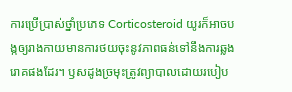ការប្រើប្រាស់ថ្នាំប្រភេទ Corticosteroid យូរក៏អាចបង្កឲ្យរាងកាយមានការថយចុះនូវភាពធន់ទៅនឹងការឆ្លងរោគផងដែរ។ ឫសដូងច្រមុះត្រូវព្យាបាលដោយរបៀប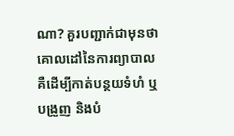ណា? គួរបញ្ជាក់ជាមុនថាគោលដៅនៃការព្យាបាលគឺដើម្បីកាត់បន្ថយទំហំ ឬបង្រួញ និងបំ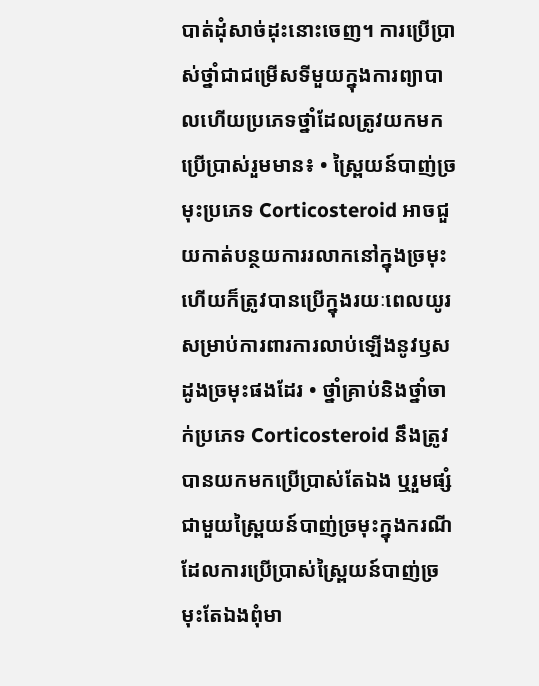បាត់ដុំសាច់ដុះនោះចេញ។ ការប្រើប្រាស់ថ្នាំជាជម្រើសទីមួយក្នុងការព្យាបាលហើយប្រភេទថ្នាំដែលត្រូវយកមកប្រើប្រាស់រួមមាន៖ • ស្ព្រៃយន៍បាញ់ច្រមុះប្រភេទ Corticosteroid អាចជួយកាត់បន្ថយការរលាកនៅក្នុងច្រមុះហើយក៏ត្រូវបានប្រើក្នុងរយៈពេលយូរសម្រាប់ការពារការលាប់ឡើងនូវឫសដូងច្រមុះផងដែរ • ថ្នាំគ្រាប់និងថ្នាំចាក់ប្រភេទ Corticosteroid នឹងត្រូវបានយកមកប្រើប្រាស់តែឯង ឬរួមផ្សំជាមួយស្ព្រៃយន៍បាញ់ច្រមុះក្នុងករណីដែលការប្រើប្រាស់ស្ព្រៃយន៍បាញ់ច្រមុះតែឯងពុំមា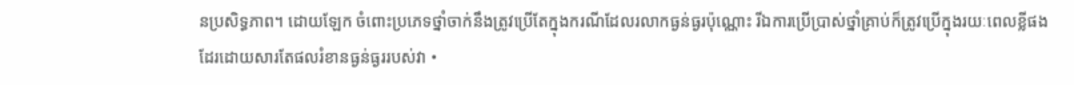នប្រសិទ្ធភាព។ ដោយឡែក ចំពោះប្រភេទថ្នាំចាក់នឹងត្រូវប្រើតែក្នុងករណីដែលរលាកធ្ងន់ធ្ងរប៉ុណ្ណោះ រីឯការប្រើប្រាស់ថ្នាំគ្រាប់ក៏ត្រូវប្រើក្នុងរយៈពេលខ្លីផងដែរដោយសារតែផលរំខានធ្ងន់ធ្ងររបស់វា •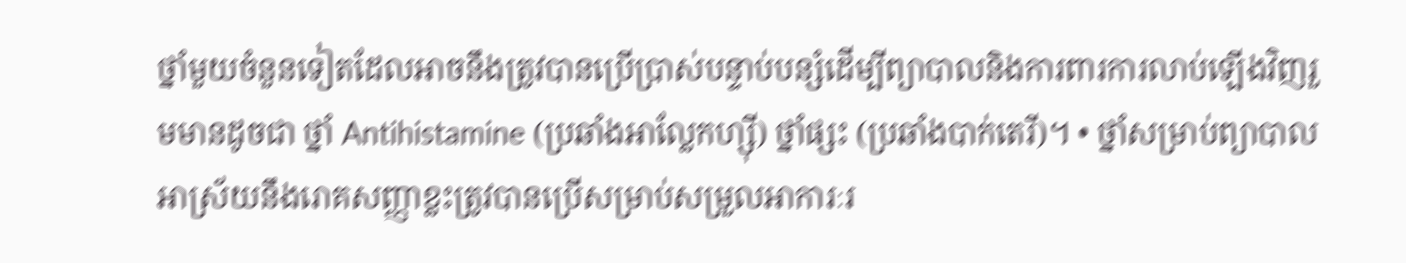ថ្នាំមួយចំនួនទៀតដែលអាចនឹងត្រូវបានប្រើប្រាស់បន្ទាប់បន្សំដើម្បីព្យាបាលនិងការពារការលាប់ឡើងវិញរួមមានដូចជា ថ្នាំ Antihistamine (ប្រឆាំងអាលែ្លកហ្ស៊ី) ថ្នាំផ្សះ (ប្រឆាំងបាក់តេរី)។ • ថ្នាំសម្រាប់ព្យាបាលអាស្រ័យនឹងរោគសញ្ញាខ្លះត្រូវបានប្រើសម្រាប់សម្រួលអាការៈរ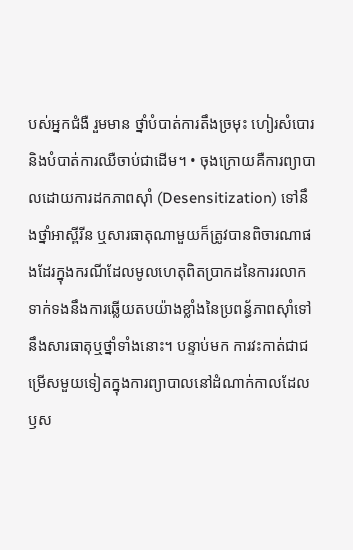បស់អ្នកជំងឺ រួមមាន ថ្នាំបំបាត់ការតឹងច្រមុះ ហៀរសំបោរ និងបំបាត់ការឈឺចាប់ជាដើម។ • ចុងក្រោយគឺការព្យាបាលដោយការដកភាពស៊ាំ (Desensitization) ទៅនឹងថ្នាំអាស្ពីរីន ឬសារធាតុណាមួយក៏ត្រូវបានពិចារណាផងដែរក្នុងករណីដែលមូលហេតុពិតប្រាកដនៃការរលាកទាក់ទងនឹងការឆ្លើយតបយ៉ាងខ្លាំងនៃប្រពន្ធ័ភាពស៊ាំទៅនឹងសារធាតុឬថ្នាំទាំងនោះ។ បន្ទាប់មក ការវះកាត់ជាជម្រើសមួយទៀតក្នុងការព្យាបាលនៅដំណាក់កាលដែលឫស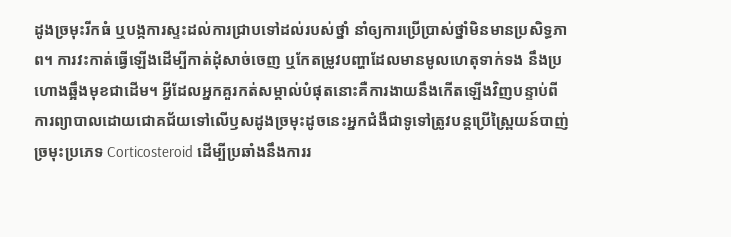ដូងច្រមុះរីកធំ ឬបង្កការស្ទះដល់ការជ្រាបទៅដល់របស់ថ្នាំ នាំឲ្យការប្រើប្រាស់ថ្នាំមិនមានប្រសិទ្ធភាព។ ការវះកាត់ធ្វើឡើងដើម្បីកាត់ដុំសាច់ចេញ ឬកែតម្រូវបញ្ហាដែលមានមូលហេតុទាក់ទង នឹងប្រហោងឆ្អឹងមុខជាដើម។ អ្វីដែលអ្នកគួរកត់សម្គាល់បំផុតនោះគឺការងាយនឹងកើតឡើងវិញបន្ទាប់ពីការព្យាបាលដោយជោគជ័យទៅលើឫសដូងច្រមុះដូចនេះអ្នកជំងឺជាទូទៅត្រូវបន្តប្រើស្ព្រៃយន៍បាញ់ច្រមុះប្រភេទ Corticosteroid ដើម្បីប្រឆាំងនឹងការរ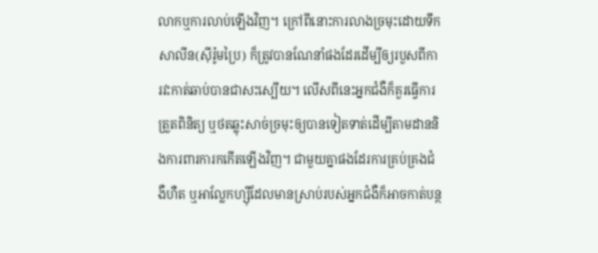លាកឬការលាប់ឡើងវិញ។ ក្រៅពីនោះការលាងច្រមុះដោយទឹកសាលីន(ស៊ីរ៉ូមប្រៃ) ក៏ត្រូវបានណែនាំផងដែរដើម្បីឲ្យរបួសពីការវះកាត់ឆាប់បានជាសះស្បើយ។ លើសពីនេះអ្នកជំងឺក៏គួរធ្វើការត្រួតពិនិត្យ ឬថតឆ្លុះសាច់ច្រមុះឲ្យបានទៀតទាត់ដើម្បីតាមដាននិងការពារការកកើតឡើងវិញ។ ជាមួយគ្នាផងដែរការគ្រប់គ្រងជំងឺហឺត ឬអាលែ្លកហ្ស៊ីដែលមានស្រាប់របស់អ្នកជំងឺក៏អាចកាត់បន្ថ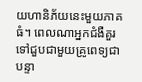យហានិភ័យនេះមួយភាគធំ។ ពេលណាអ្នកជំងឺគួរទៅជួបជាមួយគ្រូពេទ្យជាបន្ទា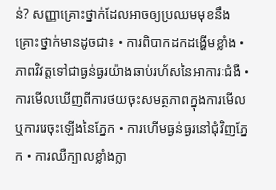ន់? សញ្ញាគ្រោះថ្នាក់ដែលអាចឲ្យប្រឈមមុខនឹងគ្រោះថ្នាក់មានដូចជា៖ • ការពិបាកដកដង្ហើមខ្លាំង • ភាពវិវត្តទៅជាធ្ងន់ធ្ងរយ៉ាងឆាប់រហ័សនៃអាការៈជំងឺ • ការមើលឃើញពីការថយចុះសមត្ថភាពក្នុងការមើល ឬការរេចុះឡើងនៃភ្នែក • ការហើមធ្ងន់ធ្ងរនៅជុំវិញភ្នែក • ការឈឺក្បាលខ្លាំងក្លា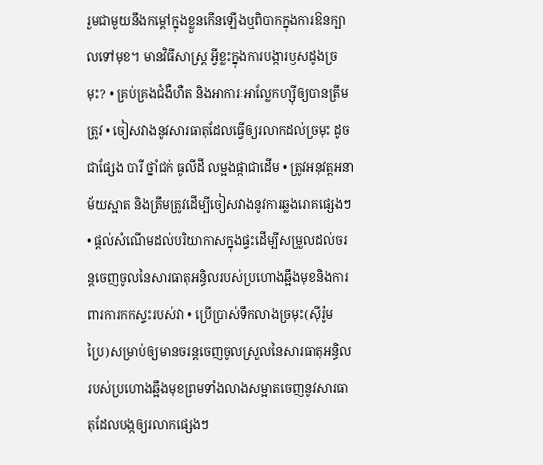រួមជាមួយនឹងកម្តៅក្នុងខ្លួនកើនឡើងឬពិបាកក្នុងការឱនក្បាលទៅមុខ។ មានវិធីសាស្ត្រ អ្វីខ្លះក្នុងការបង្ការឫសដូងច្រមុះ? • គ្រប់គ្រងជំងឺហឺត និងអាការៈអាលែ្លកហ្ស៊ីឲ្យបានត្រឹមត្រូវ • ចៀសវាងនូវសារធាតុដែលធ្វើឲ្យរលាកដល់ច្រមុះ ដូចជាផ្សែង បារី ថ្នាំជក់ ធូលីដី លម្អងផ្កាជាដើម • ត្រូវអនុវត្តអនាម័យស្អាត និងត្រឹមត្រូវដើម្បីចៀសវាងនូវការឆ្លងរោគផ្សេងៗ • ផ្តល់សំណើមដល់បរិយាកាសក្នុងផ្ទះដើម្បីសម្រួលដល់ចរន្តចេញចូលនៃសារធាតុអន្ធិលរបស់ប្រហោងឆ្អឹងមុខនិងការពារការកកស្ទះរបស់វា • ប្រើប្រាស់ទឹកលាងច្រមុះ(ស៊ីរ៉ូមប្រៃ)សម្រាប់ឲ្យមានចរន្តចេញចូលស្រួលនៃសារធាតុអន្ធិលរបស់ប្រហោងឆ្អឹងមុខព្រមទាំងលាងសម្អាតចេញនូវសារធាតុដែលបង្កឲ្យរលាកផ្សេងៗ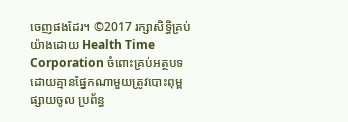ចេញផងដែរ។ ©2017 រក្សាសិទ្ធិគ្រប់យ៉ាងដោយ Health Time Corporation ចំពោះគ្រប់អត្ថបទដោយគ្មានផ្នែកណាមួយត្រូវបោះពុម្ពផ្សាយចូល ប្រព័ន្ធ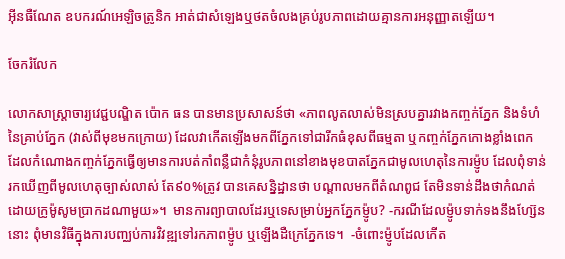អ៊ីនធឺណែត ឧបករណ៍អេឡិចត្រូនិក អាត់ជាសំឡេងឬថតចំលងគ្រប់រូបភាពដោយគ្មានការអនុញ្ញាតឡើយ។

ចែករំលែក

លោកសាស្រ្តាចារ្យវេជ្ជបណ្ឌិត ប៉ោក ធន បានមានប្រសាសន៍ថា «ភាពលូតលាស់មិនស្របគ្នារវាងកញ្ចក់ភ្នែក និងទំហំនៃគ្រាប់ភ្នែក (វាស់ពីមុខមកក្រោយ) ដែលវាកើតឡើងមកពីភ្នែកទៅជារីកធំខុសពីធម្មតា ឬកញ្ចក់ភ្នែកកោងខ្លាំងពេក ដែលកំណោងកញ្ចក់ភ្នែកធ្វើឲ្យមានការបត់កាំពន្លឺជាកំនុំរូបភាពនៅខាងមុខបាតភ្នែកជាមូលហេតុនៃការម៉្ញូប ដែលពុំទាន់រកឃើញពីមូលហេតុច្បាស់លាស់ តែ៩០%ត្រូវ បានគេសន្និដ្ឋានថា បណ្តាលមកពីតំណពូជ តែមិនទាន់ដឹងថាកំណត់ដោយក្រូម៉ូសូមប្រាកដណាមួយ»។  មានការព្យាបាលដែរឬទេសម្រាប់អ្នកភ្នែកម៉្ញូប? -ករណីដែលម៉្ញូបទាក់ទងនឹងហ្ស៊ែននោះ ពុំមានវិធីក្នុងការបញ្ឈប់ការវិវឌ្ឍទៅរកភាពម៉្ញូប ឬឡើងដឺក្រេភ្នែកទេ។  -ចំពោះម៉្ញូបដែលកើត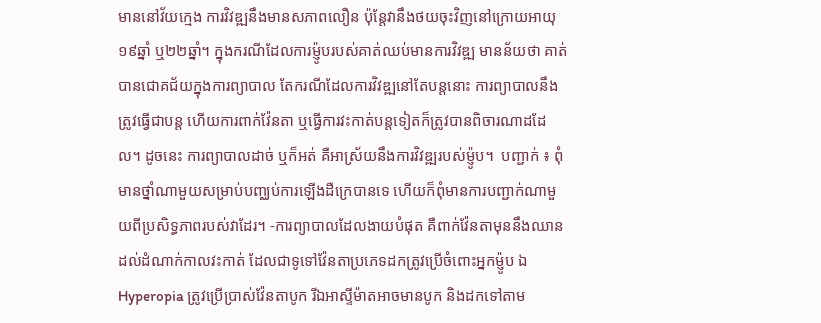មាននៅវ័យក្មេង ការវិវឌ្ឍនឹងមានសភាពលឿន ប៉ុន្តែវានឹងថយចុះវិញនៅក្រោយអាយុ១៩ឆ្នាំ ឬ២២ឆ្នាំ។ ក្នុងករណីដែលការម៉្ញូបរបស់គាត់ឈប់មានការវិវឌ្ឍ មានន័យថា គាត់បានជោគជ័យក្នុងការព្យាបាល តែករណីដែលការវិវឌ្ឍនៅតែបន្តនោះ ការព្យាបាលនឹងត្រូវធ្វើជាបន្ត ហើយការពាក់វ៉ែនតា ឬធ្វើការវះកាត់បន្តទៀតក៏ត្រូវបានពិចារណាដដែល។ ដូចនេះ ការព្យាបាលដាច់ ឬក៏អត់ គឺអាស្រ័យនឹងការវិវឌ្ឍរបស់ម៉្ញូប។  បញ្ជាក់ ៖ ពុំមានថ្នាំណាមួយសម្រាប់បញ្ឈប់ការឡើងដឺក្រេបានទេ ហើយក៏ពុំមានការបញ្ជាក់ណាមួយពីប្រសិទ្ធភាពរបស់វាដែរ។ -ការព្យាបាលដែលងាយបំផុត គឺពាក់វ៉ែនតាមុននឹងឈានដល់ដំណាក់កាលវះកាត់ ដែលជាទូទៅវ៉ែនតាប្រភេទដកត្រូវប្រើចំពោះអ្នកម៉្ញូប ឯ Hyperopia ត្រូវប្រើប្រាស់វ៉ែនតាបូក រីឯអាស្ទីម៉ាតអាចមានបូក និងដកទៅតាម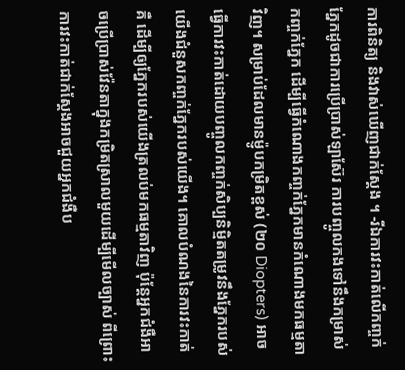ការពិនិត្យ និងវាស់ឃើញជាក់ស្តែង ។ -រីឯការវះកាត់លើកញ្ចក់ភ្នែកដូចជាការប្រើប្រាស់ឡាស៊ែរ ការបញ្ចូលកងទៅនឹងកម្រាស់កញ្ចក់ភ្នែក ដើម្បីធ្វើកំណោងកញ្ចក់ភ្នែកមានកំណោងមកធម្មតាវិញ។ សម្រាប់ដែលមានម៉្ញូបកម្រិតខ្ពស់ (២០ Diopters) អាចធ្វើការវះកាត់ដោយបញ្ចូលកញ្ចក់សិប្បនិម្មិតតម្រូវនឹងភ្នែករបស់យើងជំនួសកញ្ចក់ភ្នែករបស់យើង។ គោលបំណងនៃការវះកាត់គឺ ដើម្បីឲ្យភ្នែករបស់យើងត្រលប់មកធម្មតាវិញ ប៉ុន្តែអ្នកជំងឺអាចប្រើប្រាស់វ៉ែនតាក្នុងកម្រិតស្រាលមួយដើម្បីមើលច្បាស់ ពីព្រោះការវះកាត់ជាក់ស្តែងអាចជួយអ្នកជំងឺប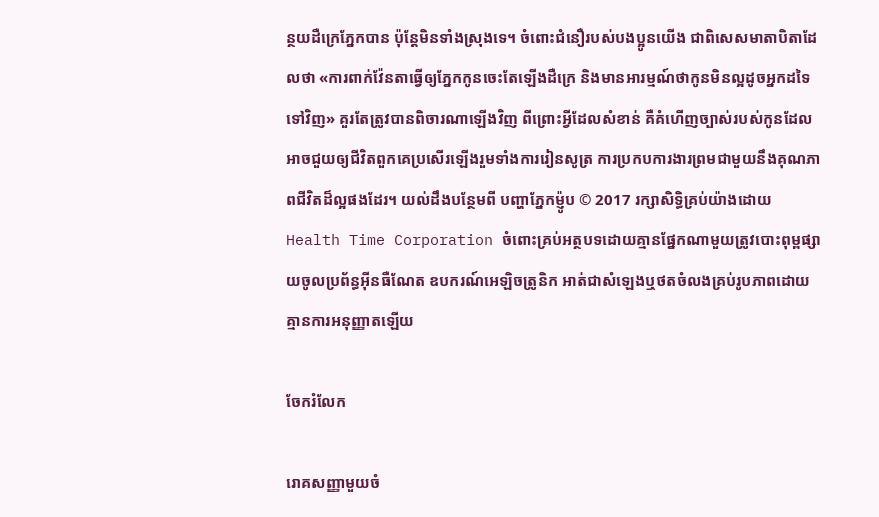ន្ថយដឺក្រេភ្នែកបាន ប៉ុន្តែមិនទាំងស្រុងទេ។ ចំពោះជំនឿរបស់បងប្អូនយើង ជាពិសេសមាតាបិតាដែលថា «ការពាក់វ៉ែនតាធ្វើឲ្យភ្នែកកូនចេះតែឡើងដឺក្រេ និងមានអារម្មណ៍ថាកូនមិនល្អដូចអ្នកដទៃទៅវិញ» គួរតែត្រូវបានពិចារណាឡើងវិញ ពីព្រោះអ្វីដែលសំខាន់ គឺគំហើញច្បាស់របស់កូនដែលអាចជួយឲ្យជីវិតពួកគេប្រសើរឡើងរួមទាំងការរៀនសូត្រ ការប្រកបការងារព្រមជាមួយនឹងគុណភាពជីវិតដ៏ល្អផងដែរ។ យល់ដឹងបន្ថែមពី បញ្ហាភ្នែកម៉្ញូប © 2017 រក្សាសិទ្ធិគ្រប់យ៉ាងដោយ Health Time Corporation ចំពោះគ្រប់អត្ថបទដោយគ្មានផ្នែកណាមួយត្រូវបោះពុម្ពផ្សាយចូលប្រព័ន្ធអ៊ីនធឺណែត ឧបករណ៍អេឡិចត្រូនិក អាត់ជាសំឡេងឬថតចំលងគ្រប់រូបភាពដោយគ្មានការអនុញ្ញាតឡើយ

ចែករំលែក

រោគសញ្ញាមួយចំ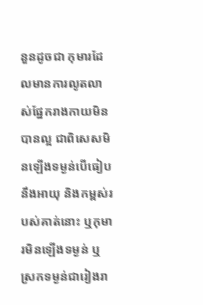នួនដូចជា កុមារដែលមានការលូតលាស់ផ្នែករាងកាយមិនបានល្អ ជាពិសេសមិនឡើងទម្ងន់បើធៀបនឹងអាយុ និងកម្ពស់របស់គាត់នោះ ឬកុមារមិនឡើងទម្ងន់ ឬស្រកទម្ងន់ជារៀងរា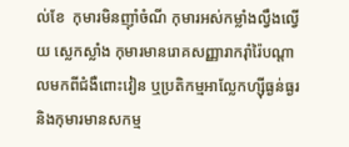ល់ខែ  កុមារមិនញ៉ាំចំណី កុមារអស់កម្លាំងល្វឹងល្វើយ ស្លេកស្លាំង កុមារមានរោគសញ្ញារាករ៉ាំរ៉ៃបណ្ដាលមកពីជំងឺពោះវៀន ឬប្រតិកម្មអាល្លែកហ្ស៊ីធ្ងន់ធ្ងរ និងកុមារមានសកម្ម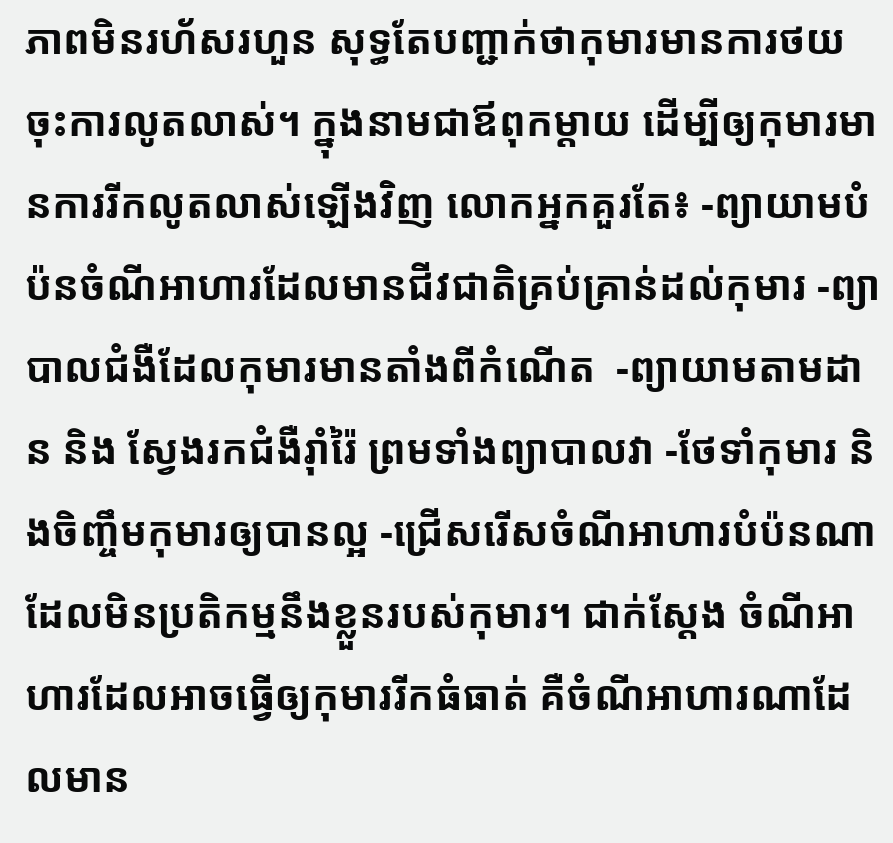ភាពមិនរហ័សរហួន សុទ្ធតែបញ្ជាក់ថាកុមារមានការថយចុះការលូតលាស់។ ក្នុងនាមជាឪពុកម្តាយ ដើម្បីឲ្យកុមារមានការរីកលូតលាស់ឡើងវិញ លោកអ្នកគួរតែ៖ -ព្យាយាមបំប៉នចំណីអាហារដែលមានជីវជាតិគ្រប់គ្រាន់ដល់កុមារ -ព្យាបាលជំងឺដែលកុមារមានតាំងពីកំណើត  -ព្យាយាមតាមដាន និង ស្វែងរកជំងឺរ៉ាំរ៉ៃ ព្រមទាំងព្យាបាលវា -ថែទាំកុមារ និងចិញ្ចឹមកុមារឲ្យបានល្អ -ជ្រើសរើសចំណីអាហារបំប៉នណាដែលមិនប្រតិកម្មនឹងខ្លួនរបស់កុមារ។ ជាក់ស្តែង ចំណីអាហារដែលអាចធ្វើឲ្យកុមាររីកធំធាត់ គឺចំណីអាហារណាដែលមាន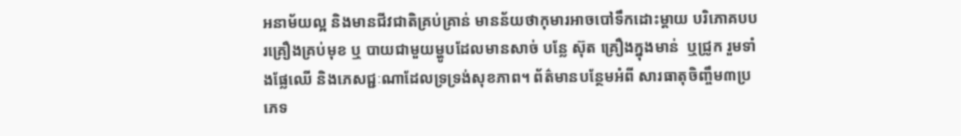អនាម័យល្អ និងមានជីវជាតិគ្រប់គ្រាន់ មានន័យថាកុមារអាចបៅទឹកដោះម្ដាយ បរិភោគបបរគ្រឿងគ្រប់មុខ ឬ បាយជាមួយម្ហូបដែលមានសាច់ បន្លែ ស៊ុត គ្រឿងក្នុងមាន់  ឬជ្រូក រួមទាំងផ្លែឈើ និងភេសជ្ជៈណាដែលទ្រទ្រង់សុខភាព។ ព័ត៌មានបន្ថែមអំពី សារធាតុចិញ្ចឹម៣ប្រភេទ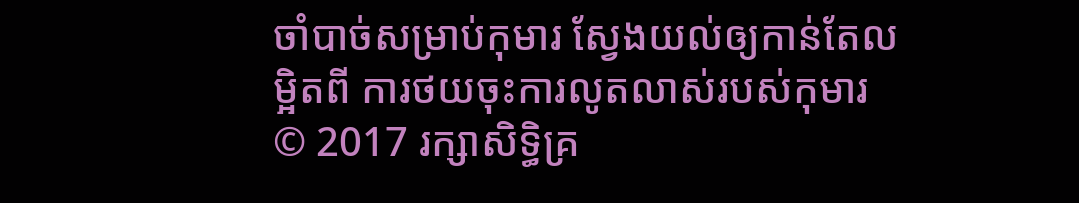ចាំបាច់សម្រាប់កុមារ ស្វែងយល់ឲ្យកាន់តែលម្អិតពី ការថយចុះការលូតលាស់របស់កុមារ © 2017 រក្សាសិទ្ធិគ្រ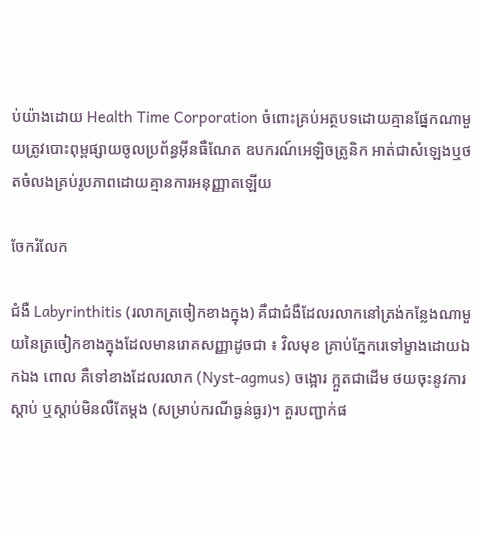ប់យ៉ាងដោយ Health Time Corporation ចំពោះគ្រប់អត្ថបទដោយគ្មានផ្នែកណាមួយត្រូវបោះពុម្ពផ្សាយចូលប្រព័ន្ធអ៊ីនធឺណែត ឧបករណ៍អេឡិចត្រូនិក អាត់ជាសំឡេងឬថតចំលងគ្រប់រូបភាពដោយគ្មានការអនុញ្ញាតឡើយ

ចែករំលែក

ជំងឺ Labyrinthitis (រលាកត្រចៀកខាងក្នុង) គឺជាជំងឺដែលរលាកនៅត្រង់កន្លែងណាមួយនៃត្រចៀកខាងក្នុងដែលមានរោគសញ្ញាដូចជា ៖ វិលមុខ គ្រាប់ភ្នែករេទៅម្ខាងដោយឯកឯង ពោល គឺទៅខាងដែលរលាក (Nyst-agmus) ចង្អោរ ក្អួតជាដើម ថយចុះនូវការស្តាប់ ឬស្តាប់មិនលឺតែម្តង (សម្រាប់ករណីធ្ងន់ធ្ងរ)។ គួរបញ្ជាក់ផ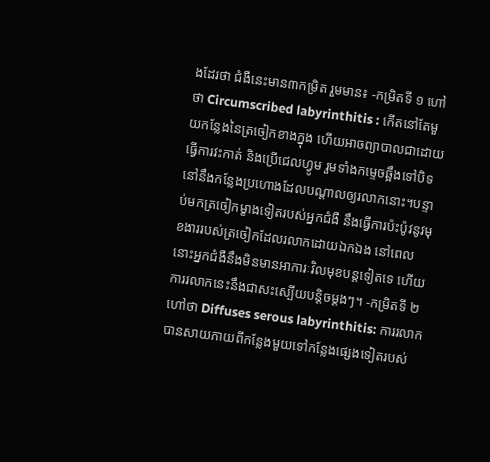ងដែរថា ជំងឺនេះមាន៣កម្រិត រួមមាន៖ -កម្រិតទី ១ ហៅថា Circumscribed labyrinthitis : កើតនៅតែមួយកន្លែងនៃត្រចៀកខាងក្នុង ហើយអាចព្យាបាលជាដោយធ្វើការវះកាត់ និងប្រើជេលហ្វូម រួមទាំងកម្ទេចឆ្អឹងទៅបិទនៅនឹងកន្លែងប្រហោងដែលបណ្តាលឲ្យរលាកនោះ។បន្ទាប់មកត្រចៀកម្ខាងទៀតរបស់អ្នកជំងឺ នឹងធ្វើការប៉ះប៉ូវនូវមុខងាររបស់ត្រចៀកដែលរលាកដោយឯកឯង នៅពេលនោះអ្នកជំងឺនឹងមិនមានអាការៈវិលមុខបន្តទៀតទេ ហើយការរលាកនេះនឹងជាសះស្បើយបន្តិចម្តងៗ។ -កម្រិតទី ២ ហៅថា Diffuses serous labyrinthitis: ការរលាកបានសាយភាយពីកន្លែងមួយទៅកន្លែងផ្សេងទៀតរបស់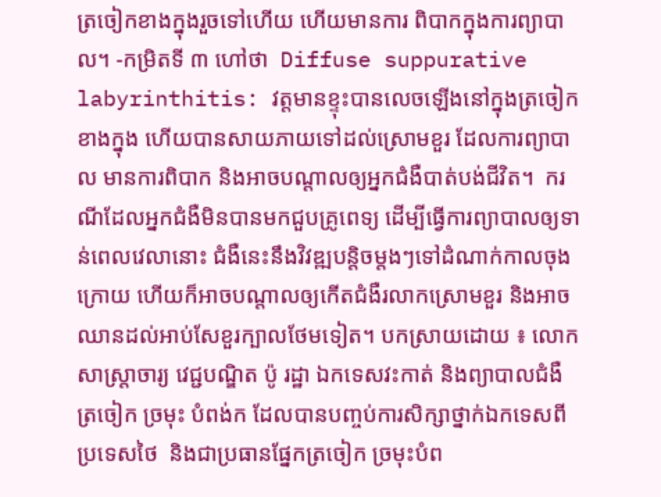ត្រចៀកខាងក្នុងរួចទៅហើយ ហើយមានការ ពិបាកក្នុងការព្យាបាល។ -កម្រិតទី ៣ ហៅថា  Diffuse suppurative labyrinthitis: វត្តមានខ្ទុះបានលេចឡើងនៅក្នុងត្រចៀកខាងក្នុង ហើយបានសាយភាយទៅដល់ស្រោមខួរ ដែលការព្យាបាល មានការពិបាក និងអាចបណ្តាលឲ្យអ្នកជំងឺបាត់បង់ជីវិត។  ករណីដែលអ្នកជំងឺមិនបានមកជួបគ្រូពេទ្យ ដើម្បីធ្វើការព្យាបាលឲ្យទាន់ពេលវេលានោះ ជំងឺនេះនឹងវិវឌ្ឍបន្តិចម្តងៗទៅដំណាក់កាលចុងក្រោយ ហើយក៏អាចបណ្តាលឲ្យកើតជំងឺរលាកស្រោមខួរ និងអាចឈានដល់អាប់សែខួរក្បាលថែមទៀត។ បកស្រាយដោយ ៖ លោកសាស្ត្រាចារ្យ វេជ្ជបណ្ឌិត ប៉ូ រដ្ឋា ឯកទេសវះកាត់ និងព្យាបាលជំងឺ ត្រចៀក ច្រមុះ បំពង់ក ដែលបានបញ្ចប់ការសិក្សាថ្នាក់ឯកទេសពីប្រទេសថៃ  និងជាប្រធានផ្នែកត្រចៀក ច្រមុះបំព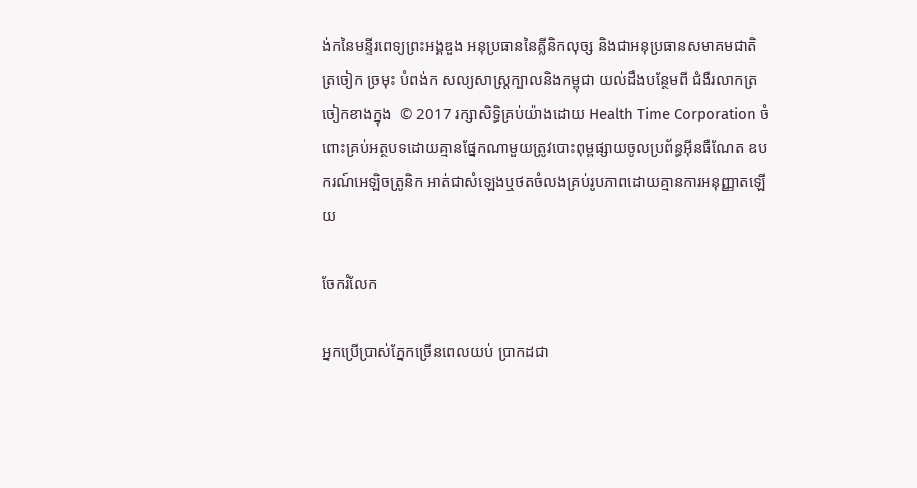ង់កនៃមន្ទីរពេទ្យព្រះអង្គឌួង អនុប្រធាននៃគ្លីនិកលុច្ស និងជាអនុប្រធានសមាគមជាតិ ត្រចៀក ច្រមុះ បំពង់ក សល្យសាស្ត្រក្បាលនិងកម្ពុជា យល់ដឹងបន្ថែមពី ជំងឺរលាកត្រចៀកខាងក្នុង  © 2017 រក្សាសិទ្ធិគ្រប់យ៉ាងដោយ Health Time Corporation ចំពោះគ្រប់អត្ថបទដោយគ្មានផ្នែកណាមួយត្រូវបោះពុម្ពផ្សាយចូលប្រព័ន្ធអ៊ីនធឺណែត ឧបករណ៍អេឡិចត្រូនិក អាត់ជាសំឡេងឬថតចំលងគ្រប់រូបភាពដោយគ្មានការអនុញ្ញាតឡើយ

ចែករំលែក

អ្នកប្រើប្រាស់ភ្នែកច្រើនពេលយប់ ប្រាកដជា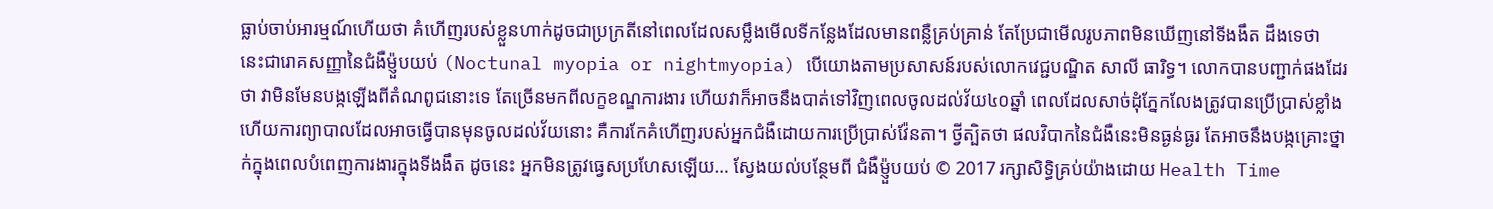ធ្លាប់ចាប់អារម្មណ៍ហើយថា គំហើញរបស់ខ្លួនហាក់ដូចជាប្រក្រតីនៅពេលដែលសម្លឹងមើលទីកន្លែងដែលមានពន្លឺគ្រប់គ្រាន់ តែប្រែជាមើលរូបភាពមិនឃើញនៅទីងងឹត ដឹងទេថា នេះជារោគសញ្ញានៃជំងឺម៉្ញួបយប់ (Noctunal myopia or nightmyopia) បើយោងតាមប្រសាសន៍របស់លោកវេជ្ជបណ្ឌិត សាលី ធារិទ្ធ។ លោកបានបញ្ជាក់ផងដែរថា វាមិនមែនបង្កឡើងពីតំណពូជនោះទេ តែច្រើនមកពីលក្ខខណ្ឌការងារ ហើយវាក៏អាចនឹងបាត់ទៅវិញពេលចូលដល់វ័យ៤០ឆ្នាំ ពេលដែលសាច់ដុំភ្នែកលែងត្រូវបានប្រើប្រាស់ខ្លាំង ហើយការព្យាបាលដែលអាចធ្វើបានមុនចូលដល់វ័យនោះ គឺការកែគំហើញរបស់អ្នកជំងឺដោយការប្រើប្រាស់វ៉ែនតា។ ថ្វីត្បិតថា ផលវិបាកនៃជំងឺនេះមិនធ្ងន់ធ្ងរ តែអាចនឹងបង្កគ្រោះថ្នាក់ក្នុងពេលបំពេញការងារក្នុងទីងងឹត ដូចនេះ អ្នកមិនត្រូវធ្វេសប្រហែសឡើយ… ស្វែងយល់បន្ថែមពី ជំងឺម៉្ញួបយប់ © 2017 រក្សាសិទ្ធិគ្រប់យ៉ាងដោយ Health Time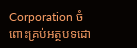Corporation ចំពោះគ្រប់អត្ថបទដោ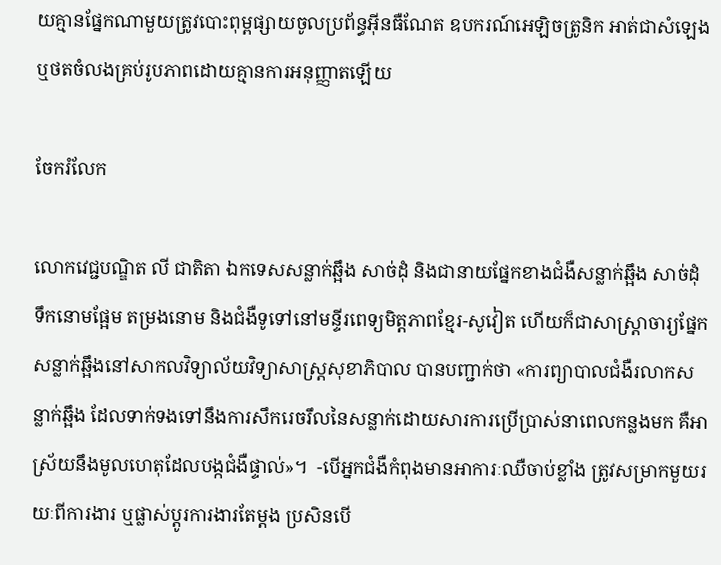យគ្មានផ្នែកណាមួយត្រូវបោះពុម្ពផ្សាយចូលប្រព័ន្ធអ៊ីនធឺណែត ឧបករណ៍អេឡិចត្រូនិក អាត់ជាសំឡេងឬថតចំលងគ្រប់រូបភាពដោយគ្មានការអនុញ្ញាតឡើយ

ចែករំលែក

លោកវេជ្ជបណ្ឌិត លី ជាតិតា ឯកទេសសន្លាក់ឆ្អឹង សាច់ដុំ និងជានាយផ្នែកខាងជំងឺសន្លាក់ឆ្អឹង សាច់ដុំ ទឹកនោមផ្អែម តម្រងនោម និងជំងឺទូទៅនៅមន្ទីរពេទ្យមិត្តភាពខ្មែរ-សូវៀត ហើយក៏ជាសាស្ត្រាចារ្យផ្នែកសន្លាក់ឆ្អឹងនៅសាកលវិទ្យាល័យវិទ្យាសាស្ត្រសុខាភិបាល បានបញ្ជាក់ថា «ការព្យាបាលជំងឺរលាកសន្លាក់ឆ្អឹង ដែលទាក់ទងទៅនឹងការសឹករេចរឹលនៃសន្លាក់ដោយសារការប្រើប្រាស់នាពេលកន្លងមក គឺអាស្រ័យនឹងមូលហេតុដែលបង្កជំងឺផ្ទាល់»។  -បើអ្នកជំងឺកំពុងមានអាការៈឈឺចាប់ខ្លាំង ត្រូវសម្រាកមួយរយៈពីការងារ ឬផ្លាស់ប្តូរការងារតែម្តង ប្រសិនបើ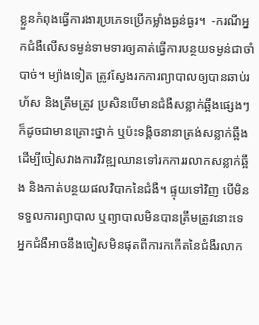ខ្លួនកំពុងធ្វើការងារប្រភេទប្រើកម្លាំងធ្ងន់ធ្ងរ។  -ករណីអ្នកជំងឺលើសទម្ងន់ទាមទារឲ្យគាត់ធ្វើការបន្ថយទម្ងន់ជាចាំបាច់។ ម្យ៉ាងទៀត ត្រូវស្វែងរកការព្យាបាលឲ្យបានឆាប់រហ័ស និងត្រឹមត្រូវ ប្រសិនបើមានជំងឺសន្លាក់ឆ្អឹងផ្សេងៗក៏ដូចជាមានគ្រោះថ្នាក់ ឬប៉ះទង្គិចនានាត្រង់សន្លាក់ឆ្អឹង ដើម្បីចៀសវាងការវិវឌ្ឍឈានទៅរកការរលាកសន្លាក់ឆ្អឹង និងកាត់បន្ថយផលវិបាកនៃជំងឺ។ ផ្ទុយទៅវិញ បើមិនទទួលការព្យាបាល ឬព្យាបាលមិនបានត្រឹមត្រូវនោះទេ អ្នកជំងឺអាចនឹងចៀសមិនផុតពីការកកើតនៃជំងឺរលាក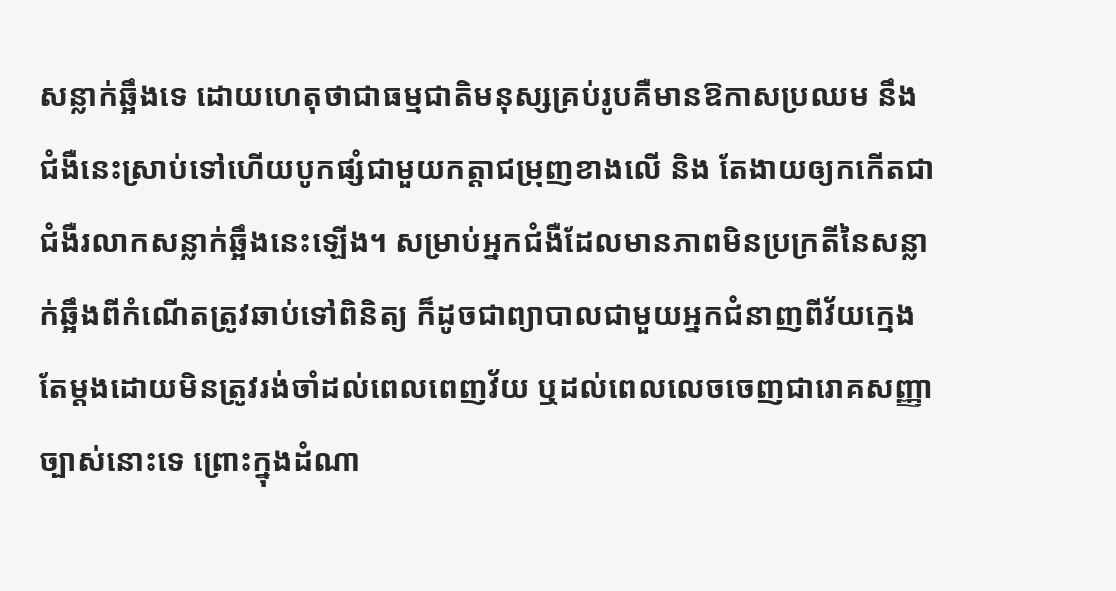សន្លាក់ឆ្អឹងទេ ដោយហេតុថាជាធម្មជាតិមនុស្សគ្រប់រូបគឺមានឱកាសប្រឈម នឹងជំងឺនេះស្រាប់ទៅហើយបូកផ្សំជាមួយកត្តាជម្រុញខាងលើ និង តែងាយឲ្យកកើតជាជំងឺរលាកសន្លាក់ឆ្អឹងនេះឡើង។ សម្រាប់អ្នកជំងឺដែលមានភាពមិនប្រក្រតីនៃសន្លាក់ឆ្អឹងពីកំណើតត្រូវឆាប់ទៅពិនិត្យ ក៏ដូចជាព្យាបាលជាមួយអ្នកជំនាញពីវ័យក្មេងតែម្តងដោយមិនត្រូវរង់ចាំដល់ពេលពេញវ័យ ឬដល់ពេលលេចចេញជារោគសញ្ញាច្បាស់នោះទេ ព្រោះក្នុងដំណា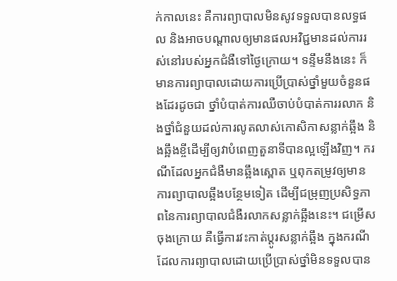ក់កាលនេះ គឺការព្យាបាលមិនសូវទទួលបានលទ្ធផល និងអាចបណ្តាលឲ្យមានផលអវិជ្ជមានដល់ការរស់នៅរបស់អ្នកជំងឺទៅថ្ងៃក្រោយ។ ទន្ទឹមនឹងនេះ ក៏មានការព្យាបាលដោយការប្រើប្រាស់ថ្នាំមួយចំនួនផងដែរដូចជា ថ្នាំបំបាត់ការឈឺចាប់បំបាត់ការរលាក និងថ្នាំជំនួយដល់ការលូតលាស់កោសិកាសន្លាក់ឆ្អឹង និងឆ្អឹងខ្ចីដើម្បីឲ្យវាបំពេញតួនាទីបានល្អឡើងវិញ។ ករណីដែលអ្នកជំងឺមានឆ្អឹងស្ពោត ឬពុកតម្រូវឲ្យមានការព្យាបាលឆ្អឹងបន្ថែមទៀត ដើម្បីជម្រុញប្រសិទ្ធភាពនៃការព្យាបាលជំងឺរលាកសន្លាក់ឆ្អឹងនេះ។ ជម្រើសចុងក្រោយ គឺធ្វើការវះកាត់ប្តូរសន្លាក់ឆ្អឹង ក្នុងករណីដែលការព្យាបាលដោយប្រើប្រាស់ថ្នាំមិនទទួលបាន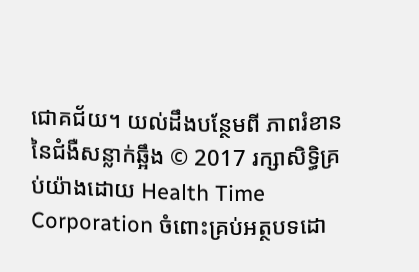ជោគជ័យ។ យល់ដឹងបន្ថែមពី ភាពរំខាននៃជំងឺសន្លាក់ឆ្អឹង © 2017 រក្សាសិទ្ធិគ្រប់យ៉ាងដោយ Health Time Corporation ចំពោះគ្រប់អត្ថបទដោ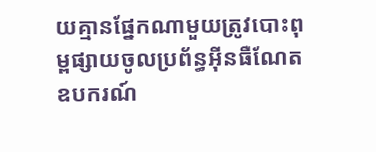យគ្មានផ្នែកណាមួយត្រូវបោះពុម្ពផ្សាយចូលប្រព័ន្ធអ៊ីនធឺណែត ឧបករណ៍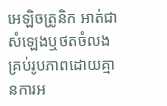អេឡិចត្រូនិក អាត់ជាសំឡេងឬថតចំលងគ្រប់រូបភាពដោយគ្មានការអ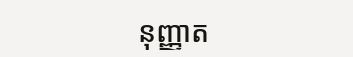នុញ្ញាត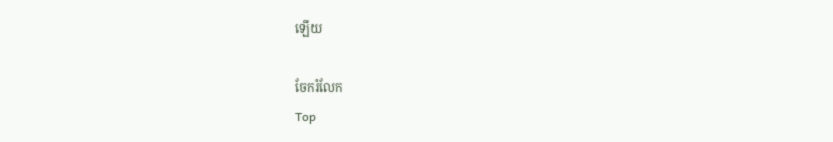ឡើយ

ចែករំលែក
Top